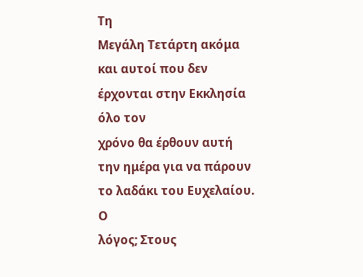Τη
Μεγάλη Τετάρτη ακόμα και αυτοί που δεν έρχονται στην Εκκλησία όλο τον
χρόνο θα έρθουν αυτή την ημέρα για να πάρουν το λαδάκι του Ευχελαίου. Ο
λόγος; Στους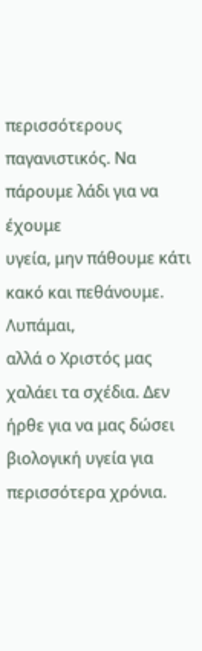περισσότερους παγανιστικός. Να πάρουμε λάδι για να έχουμε
υγεία, μην πάθουμε κάτι κακό και πεθάνουμε.
Λυπάμαι,
αλλά ο Χριστός μας χαλάει τα σχέδια. Δεν ήρθε για να μας δώσει
βιολογική υγεία για περισσότερα χρόνια.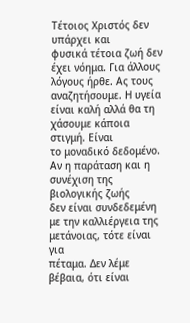Τέτοιος Χριστός δεν υπάρχει και
φυσικά τέτοια ζωή δεν έχει νόημα. Για άλλους λόγους ήρθε. Ας τους
αναζητήσουμε. Η υγεία είναι καλή αλλά θα τη χάσουμε κάποια στιγμή. Είναι
το μοναδικό δεδομένο. Αν η παράταση και η συνέχιση της βιολογικής ζωής
δεν είναι συνδεδεμένη με την καλλιέργεια της μετάνοιας, τότε είναι για
πέταμα. Δεν λέμε βέβαια, ότι είναι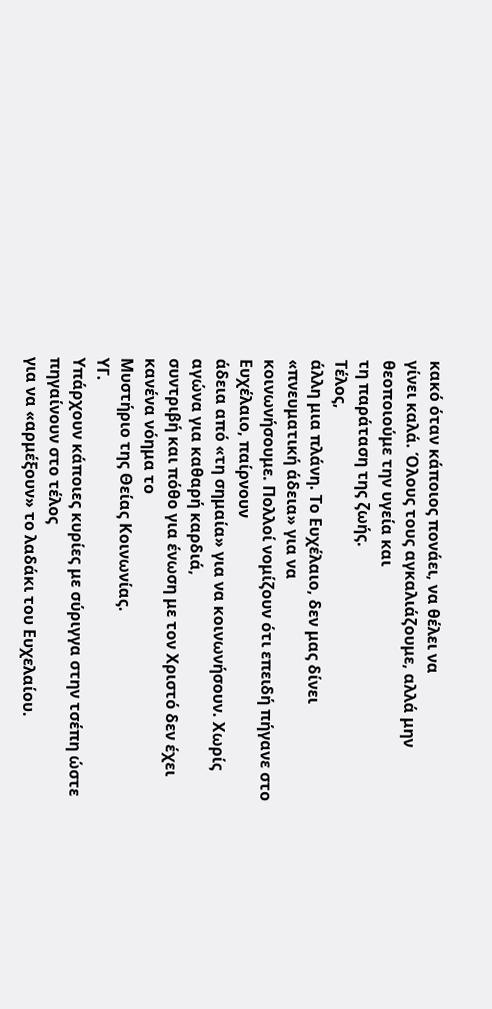κακό όταν κάποιος πονάει, να θέλει να
γίνει καλά. Όλους τους αγκαλιάζουμε, αλλά μην θεοποιούμε την υγεία και
τη παράταση της ζωής.
Τέλος,
άλλη μια πλάνη. Το Ευχέλαιο, δεν μας δίνει «πνευματική άδεια» για να
κοινωνήσουμε. Πολλοί νομίζουν ότι επειδή πήγανε στο Ευχέλαιο, παίρνουν
άδεια από «τη σημαία» για να κοινωνήσουν. Χωρίς αγώνα για καθαρή καρδιά,
συντριβή και πόθο για ένωση με τον Χριστό δεν έχει κανένα νόημα το
Μυστήριο της Θείας Κοινωνίας.
ΥΓ.
Υπάρχουν κάποιες κυρίες με σύριγγα στην τσέπη ώστε πηγαίνουν στο τέλος
για να «αρμέξουν» το λαδάκι του Ευχελαίου.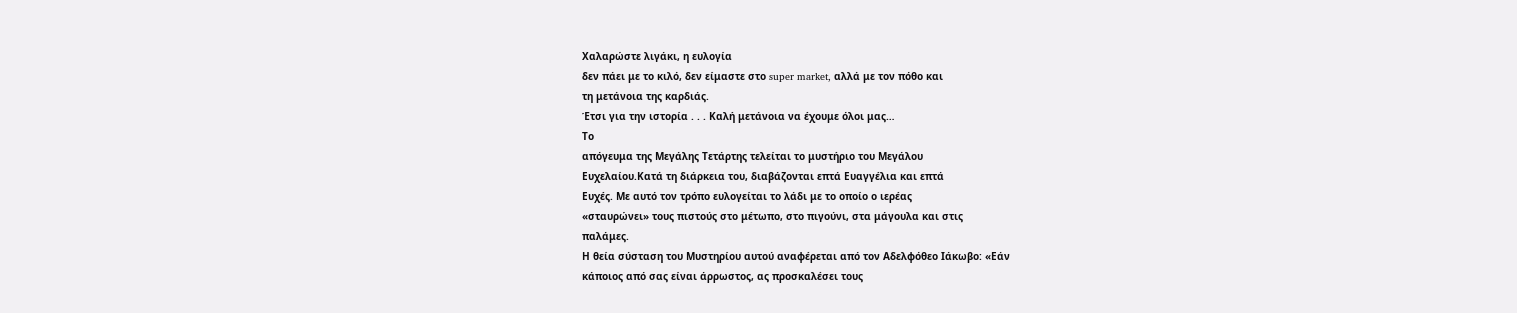Χαλαρώστε λιγάκι, η ευλογία
δεν πάει με το κιλό, δεν είμαστε στο super market, αλλά με τον πόθο και
τη μετάνοια της καρδιάς.
Έτσι για την ιστορία . . . Καλή μετάνοια να έχουμε όλοι μας…
Το
απόγευμα της Μεγάλης Τετάρτης τελείται το μυστήριο του Μεγάλου
Ευχελαίου.Κατά τη διάρκεια του, διαβάζονται επτά Ευαγγέλια και επτά
Ευχές. Με αυτό τον τρόπο ευλογείται το λάδι με το οποίο ο ιερέας
«σταυρώνει» τους πιστούς στο μέτωπο, στο πιγούνι, στα μάγουλα και στις
παλάμες.
Η θεία σύσταση του Μυστηρίου αυτού αναφέρεται από τον Αδελφόθεο Ιάκωβο: «Εάν
κάποιος από σας είναι άρρωστος, ας προσκαλέσει τους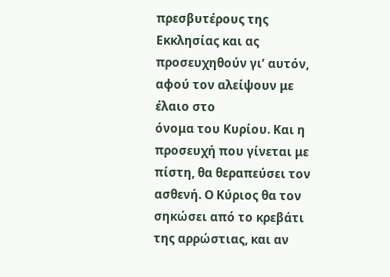πρεσβυτέρους της
Εκκλησίας και ας προσευχηθούν γι’ αυτόν, αφού τον αλείψουν με έλαιο στο
όνομα του Κυρίου. Και η προσευχή που γίνεται με πίστη, θα θεραπεύσει τον
ασθενή. Ο Κύριος θα τον σηκώσει από το κρεβάτι της αρρώστιας, και αν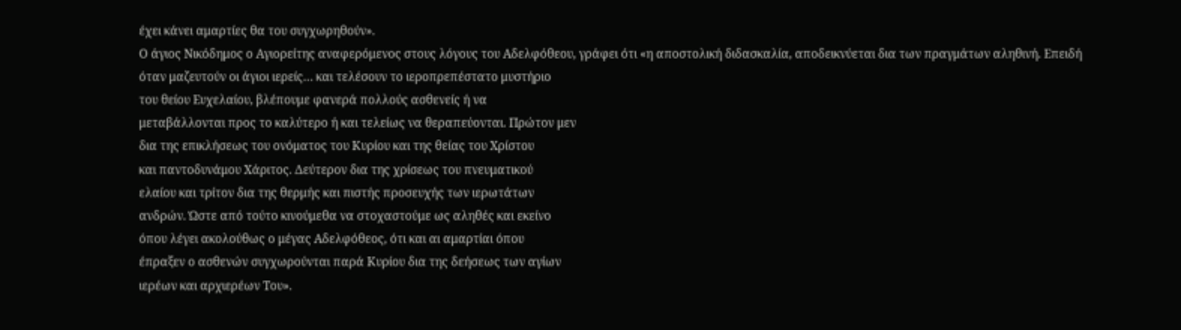έχει κάνει αμαρτίες θα του συγχωρηθούν».
Ο άγιος Νικόδημος ο Αγιορείτης αναφερόμενος στους λόγους του Αδελφόθεου, γράφει ότι «η αποστολική διδασκαλία, αποδεικνύεται δια των πραγμάτων αληθινή. Επειδή
όταν μαζευτούν οι άγιοι ιερείς… και τελέσουν το ιεροπρεπέστατο μυστήριο
του θείου Ευχελαίου, βλέπουμε φανερά πολλούς ασθενείς ή να
μεταβάλλονται προς το καλύτερο ή και τελείως να θεραπεύονται. Πρώτον μεν
δια της επικλήσεως του ονόματος του Κυρίου και της θείας του Χρίστου
και παντοδυνάμου Χάριτος. Δεύτερον δια της χρίσεως του πνευματικού
ελαίου και τρίτον δια της θερμής και πιστής προσευχής των ιερωτάτων
ανδρών. Ώστε από τούτο κινούμεθα να στοχαστούμε ως αληθές και εκείνο
όπου λέγει ακολούθως ο μέγας Αδελφόθεος, ότι και αι αμαρτίαι όπου
έπραξεν ο ασθενών συγχωρούνται παρά Κυρίου δια της δεήσεως των αγίων
ιερέων και αρχιερέων Του».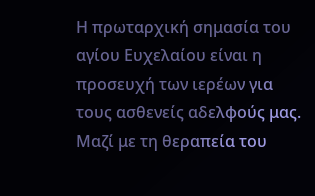Η πρωταρχική σημασία του αγίου Ευχελαίου είναι η προσευχή των ιερέων για τους ασθενείς αδελφούς μας.
Μαζί με τη θεραπεία του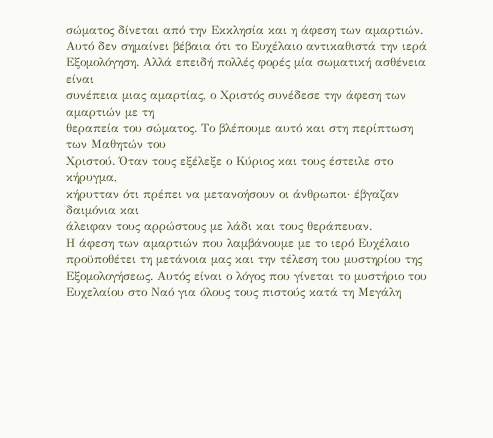σώματος δίνεται από την Εκκλησία και η άφεση των αμαρτιών.
Αυτό δεν σημαίνει βέβαια ότι το Ευχέλαιο αντικαθιστά την ιερά
Εξομολόγηση. Αλλά επειδή πολλές φορές μία σωματική ασθένεια είναι
συνέπεια μιας αμαρτίας, ο Χριστός συνέδεσε την άφεση των αμαρτιών με τη
θεραπεία του σώματος. Το βλέπουμε αυτό και στη περίπτωση των Μαθητών του
Χριστού. Όταν τους εξέλεξε ο Κύριος και τους έστειλε στο κήρυγμα,
κήρυτταν ότι πρέπει να μετανοήσουν οι άνθρωποι· έβγαζαν δαιμόνια και
άλειφαν τους αρρώστους με λάδι και τους θεράπευαν.
Η άφεση των αμαρτιών που λαμβάνουμε με το ιερό Ευχέλαιο
προϋποθέτει τη μετάνοια μας και την τέλεση του μυστηρίου της
Εξομολογήσεως. Αυτός είναι ο λόγος που γίνεται το μυστήριο του
Ευχελαίου στο Ναό για όλους τους πιστούς κατά τη Μεγάλη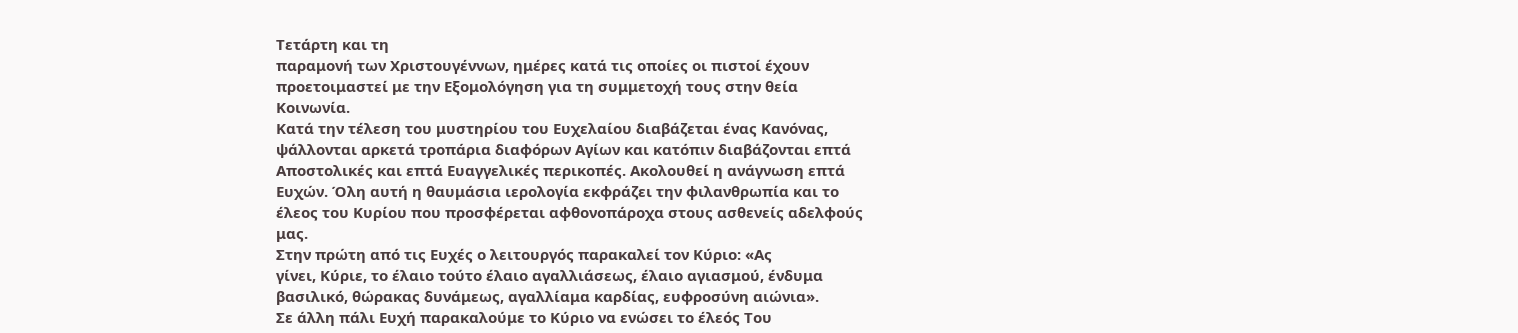Τετάρτη και τη
παραμονή των Χριστουγέννων, ημέρες κατά τις οποίες οι πιστοί έχουν
προετοιμαστεί με την Εξομολόγηση για τη συμμετοχή τους στην θεία
Κοινωνία.
Κατά την τέλεση του μυστηρίου του Ευχελαίου διαβάζεται ένας Κανόνας,
ψάλλονται αρκετά τροπάρια διαφόρων Αγίων και κατόπιν διαβάζονται επτά
Αποστολικές και επτά Ευαγγελικές περικοπές. Ακολουθεί η ανάγνωση επτά
Ευχών. Όλη αυτή η θαυμάσια ιερολογία εκφράζει την φιλανθρωπία και το
έλεος του Κυρίου που προσφέρεται αφθονοπάροχα στους ασθενείς αδελφούς
μας.
Στην πρώτη από τις Ευχές ο λειτουργός παρακαλεί τον Κύριο: «Ας
γίνει, Κύριε, το έλαιο τούτο έλαιο αγαλλιάσεως, έλαιο αγιασμού, ένδυμα
βασιλικό, θώρακας δυνάμεως, αγαλλίαμα καρδίας, ευφροσύνη αιώνια».
Σε άλλη πάλι Ευχή παρακαλούμε το Κύριο να ενώσει το έλεός Του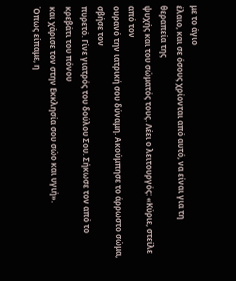με το άγιο
έλαιο, και σε όσους χρίονται από αυτό, να είναι για τη θεραπεία της
ψυχής και του σώματός τους. Λέει ο λειτουργός: «Κύριε, στείλε από τον
ουρανό την ιατρική σου δύναμη. Ακούμπησε το άρρωστο σώμα, σβήσε τον
πυρετό. Γίνε γιατρός του δούλου Σου. Σήκωσε τον από το κρεβάτι του πόνου
και χάρισε τον στην Εκκλησία σου σώο και υγιή».
Όπως είπαμε, η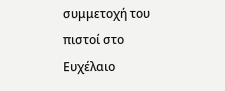συμμετοχή του πιστοί στο Ευχέλαιο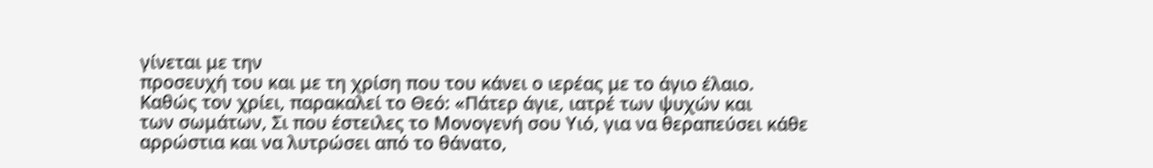γίνεται με την
προσευχή του και με τη χρίση που του κάνει ο ιερέας με το άγιο έλαιο.
Καθώς τον χρίει, παρακαλεί το Θεό: «Πάτερ άγιε, ιατρέ των ψυχών και
των σωμάτων, Σι που έστειλες το Μονογενή σου Υιό, για να θεραπεύσει κάθε
αρρώστια και να λυτρώσει από το θάνατο,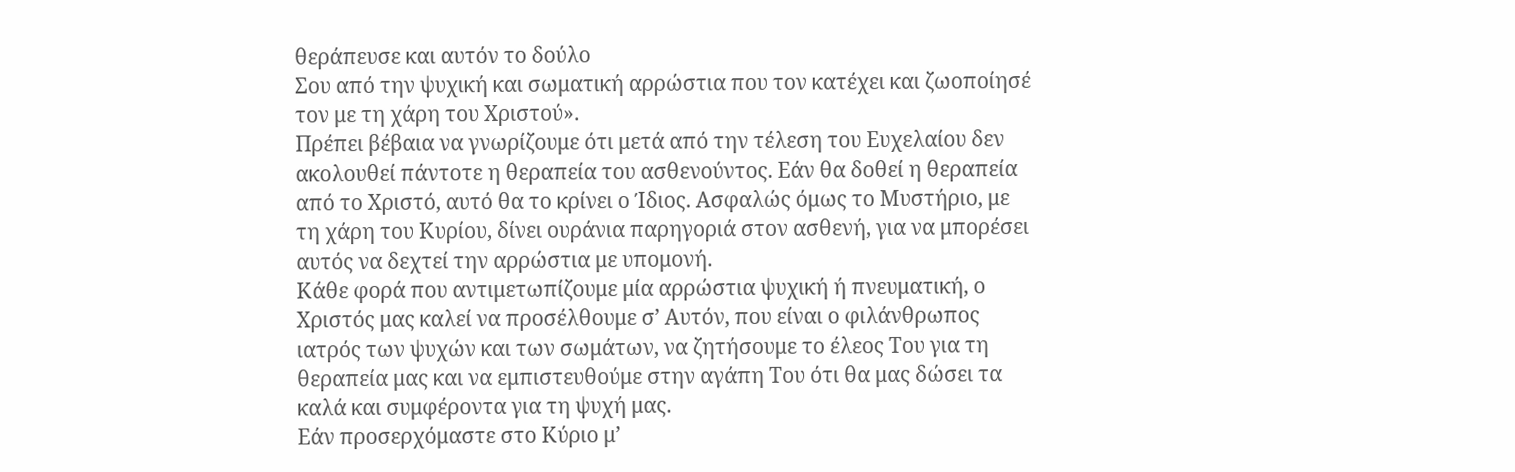θεράπευσε και αυτόν το δούλο
Σου από την ψυχική και σωματική αρρώστια που τον κατέχει και ζωοποίησέ
τον με τη χάρη του Χριστού».
Πρέπει βέβαια να γνωρίζουμε ότι μετά από την τέλεση του Ευχελαίου δεν
ακολουθεί πάντοτε η θεραπεία του ασθενούντος. Εάν θα δοθεί η θεραπεία
από το Χριστό, αυτό θα το κρίνει ο Ίδιος. Ασφαλώς όμως το Μυστήριο, με
τη χάρη του Κυρίου, δίνει ουράνια παρηγοριά στον ασθενή, για να μπορέσει
αυτός να δεχτεί την αρρώστια με υπομονή.
Κάθε φορά που αντιμετωπίζουμε μία αρρώστια ψυχική ή πνευματική, ο
Χριστός μας καλεί να προσέλθουμε σ’ Αυτόν, που είναι ο φιλάνθρωπος
ιατρός των ψυχών και των σωμάτων, να ζητήσουμε το έλεος Του για τη
θεραπεία μας και να εμπιστευθούμε στην αγάπη Του ότι θα μας δώσει τα
καλά και συμφέροντα για τη ψυχή μας.
Εάν προσερχόμαστε στο Κύριο μ’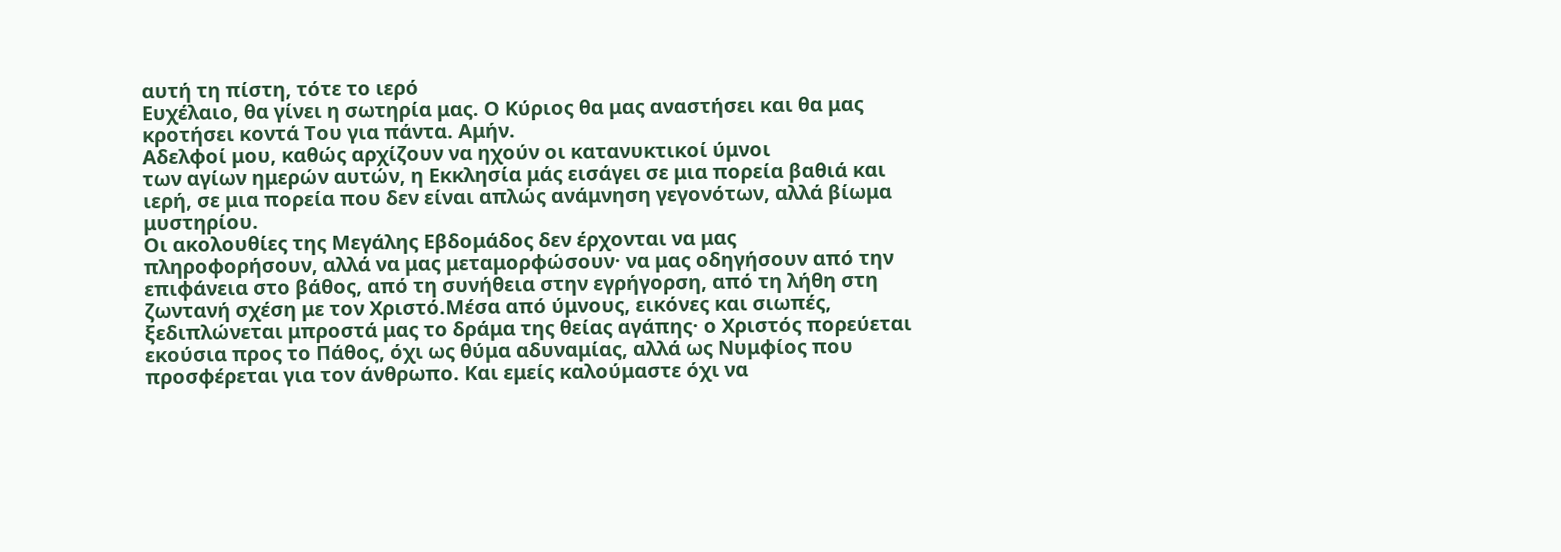αυτή τη πίστη, τότε το ιερό
Ευχέλαιο, θα γίνει η σωτηρία μας. Ο Κύριος θα μας αναστήσει και θα μας
κροτήσει κοντά Του για πάντα. Αμήν.
Αδελφοί μου, καθώς αρχίζουν να ηχούν οι κατανυκτικοί ύμνοι
των αγίων ημερών αυτών, η Εκκλησία μάς εισάγει σε μια πορεία βαθιά και
ιερή, σε μια πορεία που δεν είναι απλώς ανάμνηση γεγονότων, αλλά βίωμα
μυστηρίου.
Οι ακολουθίες της Μεγάλης Εβδομάδος δεν έρχονται να μας
πληροφορήσουν, αλλά να μας μεταμορφώσουν· να μας οδηγήσουν από την
επιφάνεια στο βάθος, από τη συνήθεια στην εγρήγορση, από τη λήθη στη
ζωντανή σχέση με τον Χριστό.Μέσα από ύμνους, εικόνες και σιωπές,
ξεδιπλώνεται μπροστά μας το δράμα της θείας αγάπης· ο Χριστός πορεύεται
εκούσια προς το Πάθος, όχι ως θύμα αδυναμίας, αλλά ως Νυμφίος που
προσφέρεται για τον άνθρωπο. Και εμείς καλούμαστε όχι να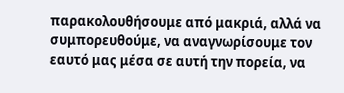παρακολουθήσουμε από μακριά, αλλά να συμπορευθούμε, να αναγνωρίσουμε τον
εαυτό μας μέσα σε αυτή την πορεία, να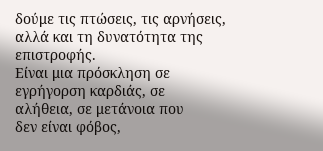δούμε τις πτώσεις, τις αρνήσεις,
αλλά και τη δυνατότητα της επιστροφής.
Είναι μια πρόσκληση σε εγρήγορση καρδιάς, σε αλήθεια, σε μετάνοια που
δεν είναι φόβος,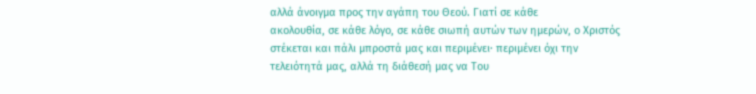αλλά άνοιγμα προς την αγάπη του Θεού. Γιατί σε κάθε
ακολουθία, σε κάθε λόγο, σε κάθε σιωπή αυτών των ημερών, ο Χριστός
στέκεται και πάλι μπροστά μας και περιμένει· περιμένει όχι την
τελειότητά μας, αλλά τη διάθεσή μας να Του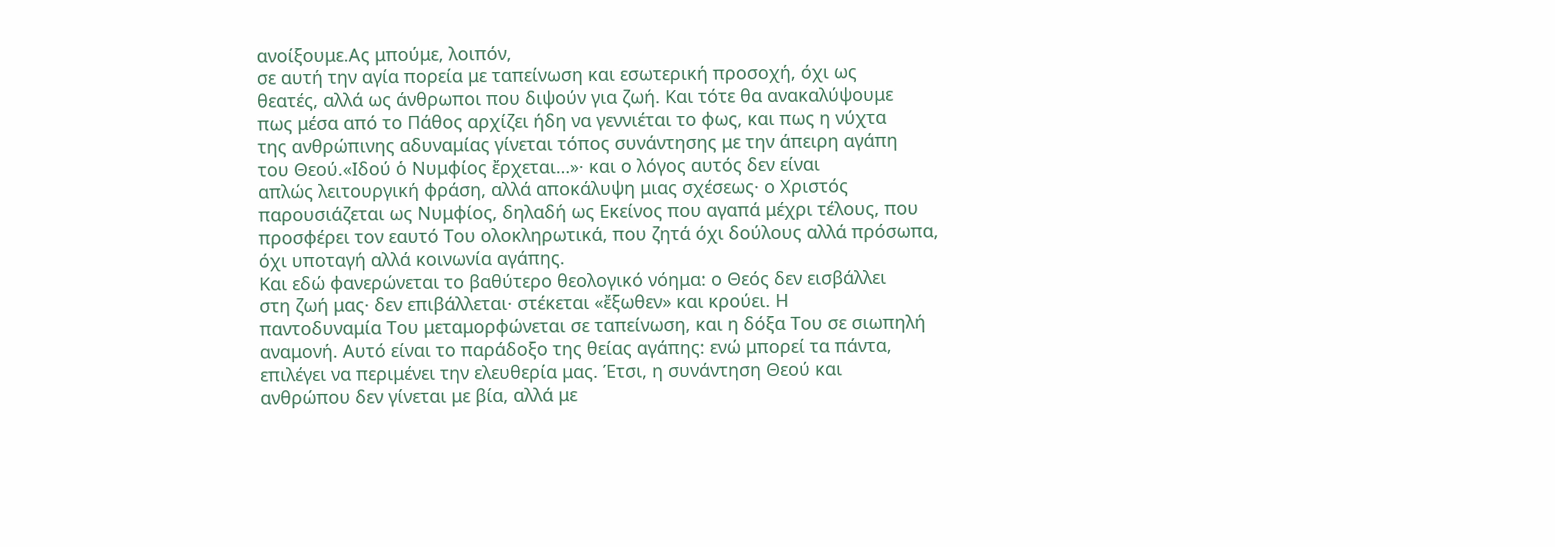ανοίξουμε.Ας μπούμε, λοιπόν,
σε αυτή την αγία πορεία με ταπείνωση και εσωτερική προσοχή, όχι ως
θεατές, αλλά ως άνθρωποι που διψούν για ζωή. Και τότε θα ανακαλύψουμε
πως μέσα από το Πάθος αρχίζει ήδη να γεννιέται το φως, και πως η νύχτα
της ανθρώπινης αδυναμίας γίνεται τόπος συνάντησης με την άπειρη αγάπη
του Θεού.«Ιδού ὁ Νυμφίος ἔρχεται…»· και ο λόγος αυτός δεν είναι
απλώς λειτουργική φράση, αλλά αποκάλυψη μιας σχέσεως· ο Χριστός
παρουσιάζεται ως Νυμφίος, δηλαδή ως Εκείνος που αγαπά μέχρι τέλους, που
προσφέρει τον εαυτό Του ολοκληρωτικά, που ζητά όχι δούλους αλλά πρόσωπα,
όχι υποταγή αλλά κοινωνία αγάπης.
Και εδώ φανερώνεται το βαθύτερο θεολογικό νόημα: ο Θεός δεν εισβάλλει
στη ζωή μας· δεν επιβάλλεται· στέκεται «ἔξωθεν» και κρούει. Η
παντοδυναμία Του μεταμορφώνεται σε ταπείνωση, και η δόξα Του σε σιωπηλή
αναμονή. Αυτό είναι το παράδοξο της θείας αγάπης: ενώ μπορεί τα πάντα,
επιλέγει να περιμένει την ελευθερία μας. Έτσι, η συνάντηση Θεού και
ανθρώπου δεν γίνεται με βία, αλλά με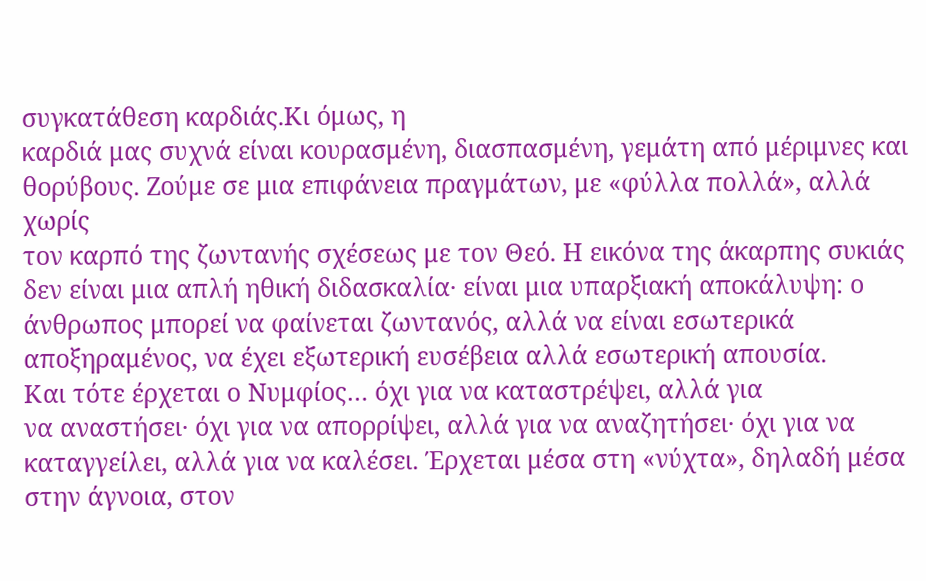συγκατάθεση καρδιάς.Κι όμως, η
καρδιά μας συχνά είναι κουρασμένη, διασπασμένη, γεμάτη από μέριμνες και
θορύβους. Ζούμε σε μια επιφάνεια πραγμάτων, με «φύλλα πολλά», αλλά χωρίς
τον καρπό της ζωντανής σχέσεως με τον Θεό. Η εικόνα της άκαρπης συκιάς
δεν είναι μια απλή ηθική διδασκαλία· είναι μια υπαρξιακή αποκάλυψη: ο
άνθρωπος μπορεί να φαίνεται ζωντανός, αλλά να είναι εσωτερικά
αποξηραμένος, να έχει εξωτερική ευσέβεια αλλά εσωτερική απουσία.
Και τότε έρχεται ο Νυμφίος… όχι για να καταστρέψει, αλλά για
να αναστήσει· όχι για να απορρίψει, αλλά για να αναζητήσει· όχι για να
καταγγείλει, αλλά για να καλέσει. Έρχεται μέσα στη «νύχτα», δηλαδή μέσα
στην άγνοια, στον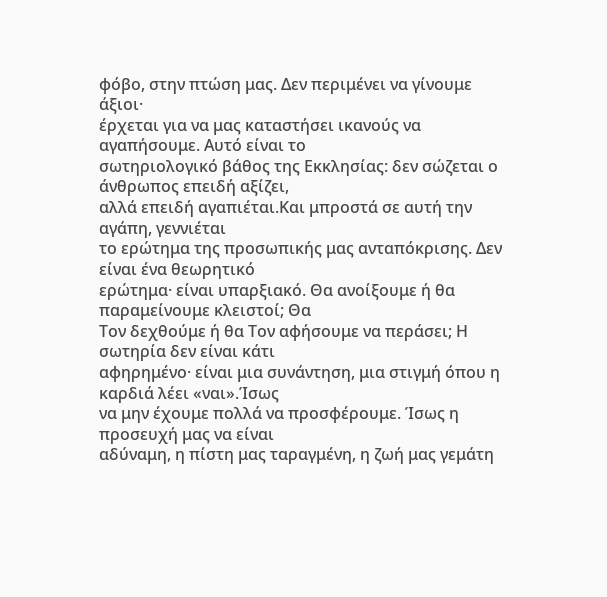φόβο, στην πτώση μας. Δεν περιμένει να γίνουμε άξιοι·
έρχεται για να μας καταστήσει ικανούς να αγαπήσουμε. Αυτό είναι το
σωτηριολογικό βάθος της Εκκλησίας: δεν σώζεται ο άνθρωπος επειδή αξίζει,
αλλά επειδή αγαπιέται.Και μπροστά σε αυτή την αγάπη, γεννιέται
το ερώτημα της προσωπικής μας ανταπόκρισης. Δεν είναι ένα θεωρητικό
ερώτημα· είναι υπαρξιακό. Θα ανοίξουμε ή θα παραμείνουμε κλειστοί; Θα
Τον δεχθούμε ή θα Τον αφήσουμε να περάσει; Η σωτηρία δεν είναι κάτι
αφηρημένο· είναι μια συνάντηση, μια στιγμή όπου η καρδιά λέει «ναι».Ίσως
να μην έχουμε πολλά να προσφέρουμε. Ίσως η προσευχή μας να είναι
αδύναμη, η πίστη μας ταραγμένη, η ζωή μας γεμάτη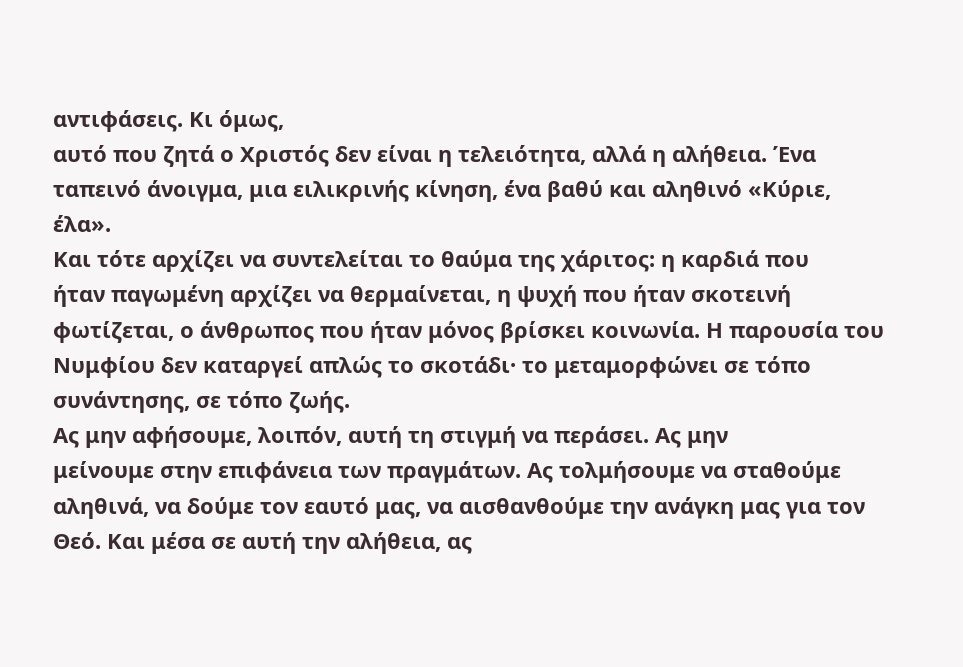αντιφάσεις. Κι όμως,
αυτό που ζητά ο Χριστός δεν είναι η τελειότητα, αλλά η αλήθεια. Ένα
ταπεινό άνοιγμα, μια ειλικρινής κίνηση, ένα βαθύ και αληθινό «Κύριε,
έλα».
Και τότε αρχίζει να συντελείται το θαύμα της χάριτος: η καρδιά που
ήταν παγωμένη αρχίζει να θερμαίνεται, η ψυχή που ήταν σκοτεινή
φωτίζεται, ο άνθρωπος που ήταν μόνος βρίσκει κοινωνία. Η παρουσία του
Νυμφίου δεν καταργεί απλώς το σκοτάδι· το μεταμορφώνει σε τόπο
συνάντησης, σε τόπο ζωής.
Ας μην αφήσουμε, λοιπόν, αυτή τη στιγμή να περάσει. Ας μην
μείνουμε στην επιφάνεια των πραγμάτων. Ας τολμήσουμε να σταθούμε
αληθινά, να δούμε τον εαυτό μας, να αισθανθούμε την ανάγκη μας για τον
Θεό. Και μέσα σε αυτή την αλήθεια, ας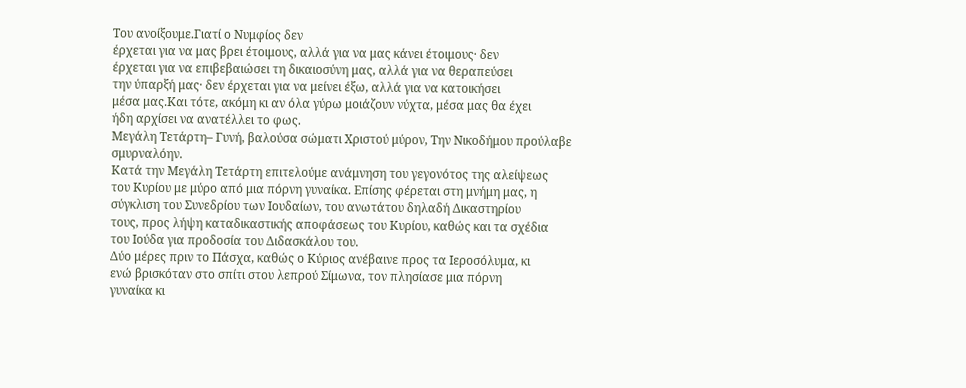Του ανοίξουμε.Γιατί ο Νυμφίος δεν
έρχεται για να μας βρει έτοιμους, αλλά για να μας κάνει έτοιμους· δεν
έρχεται για να επιβεβαιώσει τη δικαιοσύνη μας, αλλά για να θεραπεύσει
την ύπαρξή μας· δεν έρχεται για να μείνει έξω, αλλά για να κατοικήσει
μέσα μας.Και τότε, ακόμη κι αν όλα γύρω μοιάζουν νύχτα, μέσα μας θα έχει
ήδη αρχίσει να ανατέλλει το φως.
Μεγάλη Τετάρτη– Γυνή, βαλούσα σώματι Χριστού μύρον, Την Νικοδήμου προύλαβε σμυρναλόην.
Κατά την Μεγάλη Τετάρτη επιτελούμε ανάμνηση του γεγονότος της αλείψεως
του Κυρίου με μύρο από μια πόρνη γυναίκα. Επίσης φέρεται στη μνήμη μας, η
σύγκλιση του Συνεδρίου των Ιουδαίων, του ανωτάτου δηλαδή Δικαστηρίου
τους, προς λήψη καταδικαστικής αποφάσεως του Κυρίου, καθώς και τα σχέδια
του Ιούδα για προδοσία του Διδασκάλου του.
Δύο μέρες πριν το Πάσχα, καθώς ο Κύριος ανέβαινε προς τα Ιεροσόλυμα, κι
ενώ βρισκόταν στο σπίτι στου λεπρού Σίμωνα, τον πλησίασε μια πόρνη
γυναίκα κι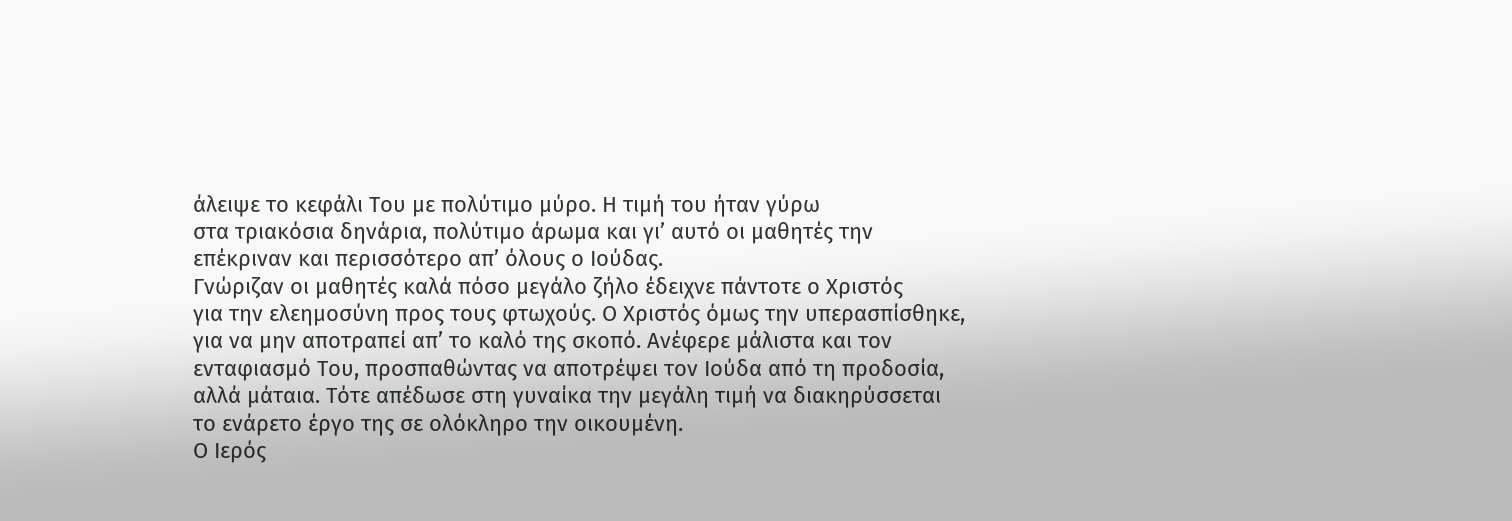άλειψε το κεφάλι Του με πολύτιμο μύρο. Η τιμή του ήταν γύρω
στα τριακόσια δηνάρια, πολύτιμο άρωμα και γι’ αυτό οι μαθητές την
επέκριναν και περισσότερο απ’ όλους ο Ιούδας.
Γνώριζαν οι μαθητές καλά πόσο μεγάλο ζήλο έδειχνε πάντοτε ο Χριστός
για την ελεημοσύνη προς τους φτωχούς. Ο Χριστός όμως την υπερασπίσθηκε,
για να μην αποτραπεί απ’ το καλό της σκοπό. Ανέφερε μάλιστα και τον
ενταφιασμό Του, προσπαθώντας να αποτρέψει τον Ιούδα από τη προδοσία,
αλλά μάταια. Τότε απέδωσε στη γυναίκα την μεγάλη τιμή να διακηρύσσεται
το ενάρετο έργο της σε ολόκληρο την οικουμένη.
Ο Ιερός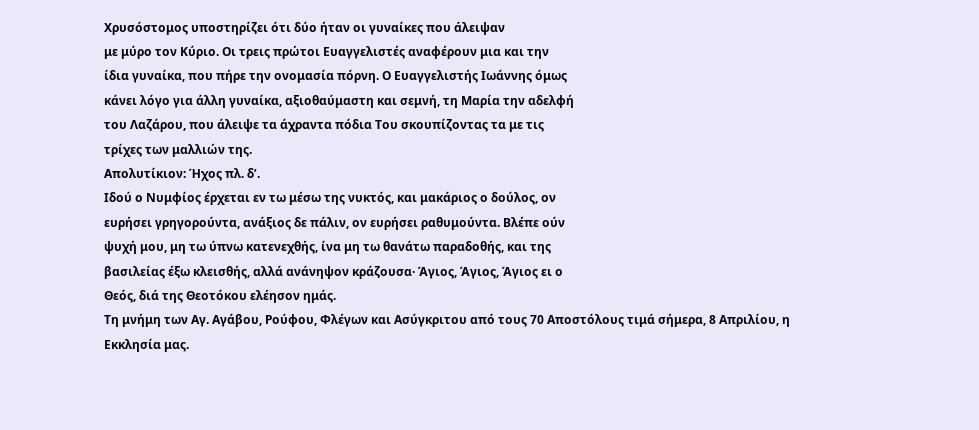Χρυσόστομος υποστηρίζει ότι δύο ήταν οι γυναίκες που άλειψαν
με μύρο τον Κύριο. Οι τρεις πρώτοι Ευαγγελιστές αναφέρουν μια και την
ίδια γυναίκα, που πήρε την ονομασία πόρνη. Ο Ευαγγελιστής Ιωάννης όμως
κάνει λόγο για άλλη γυναίκα, αξιοθαύμαστη και σεμνή, τη Μαρία την αδελφή
του Λαζάρου, που άλειψε τα άχραντα πόδια Του σκουπίζοντας τα με τις
τρίχες των μαλλιών της.
Απολυτίκιον: Ήχος πλ. δ’.
Ιδού ο Νυμφίος έρχεται εν τω μέσω της νυκτός, και μακάριος ο δούλος, ον
ευρήσει γρηγορούντα, ανάξιος δε πάλιν, ον ευρήσει ραθυμούντα. Βλέπε ούν
ψυχή μου, μη τω ύπνω κατενεχθής, ίνα μη τω θανάτω παραδοθής, και της
βασιλείας έξω κλεισθής, αλλά ανάνηψον κράζουσα· Άγιος, Άγιος, Άγιος ει ο
Θεός, διά της Θεοτόκου ελέησον ημάς.
Τη μνήμη των Αγ. Αγάβου, Ρούφου, Φλέγων και Ασύγκριτου από τους 70 Αποστόλους τιμά σήμερα, 8 Απριλίου, η Εκκλησία μας.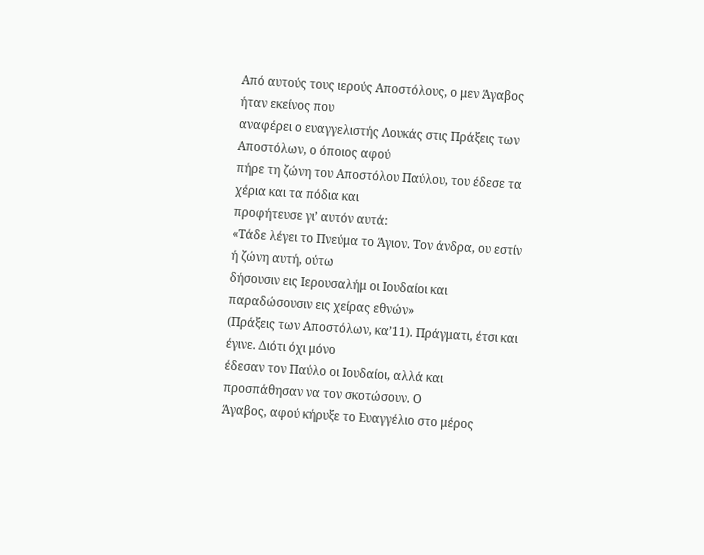Από αυτούς τους ιερούς Αποστόλους, ο μεν Άγαβος ήταν εκείνος που
αναφέρει ο ευαγγελιστής Λουκάς στις Πράξεις των Αποστόλων, ο όποιος αφού
πήρε τη ζώνη του Αποστόλου Παύλου, του έδεσε τα χέρια και τα πόδια και
προφήτευσε γι’ αυτόν αυτά:
«Τάδε λέγει το Πνεύμα το Άγιον. Τον άνδρα, ου εστίν ή ζώνη αυτή, ούτω
δήσουσιν εις Ιερουσαλήμ οι Ιουδαίοι και παραδώσουσιν εις χείρας εθνών»
(Πράξεις των Αποστόλων, κα’11). Πράγματι, έτσι και έγινε. Διότι όχι μόνο
έδεσαν τον Παύλο οι Ιουδαίοι, αλλά και προσπάθησαν να τον σκοτώσουν. Ο
Άγαβος, αφού κήρυξε το Ευαγγέλιο στο μέρος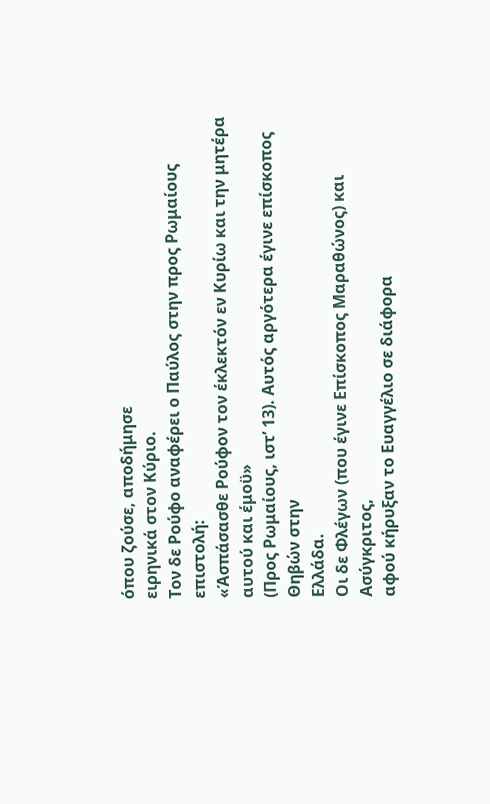όπου ζούσε, αποδήμησε
ειρηνικά στον Κύριο.
Τον δε Ρούφο αναφέρει ο Παύλος στην προς Ρωμαίους επιστολή:
«Άσπάσασθε Ρούφον τον έκλεκτόν εν Κυρίω και την μητέρα αυτού και έμοϋ»
(Προς Ρωμαίους, ιστ’ 13). Αυτός αργότερα έγινε επίσκοπος Θηβών στην
Ελλάδα.
Οι δε Φλέγων (που έγινε Επίσκοπος Μαραθώνος) και Ασύγκριτος,
αφού κήρυξαν το Ευαγγέλιο σε διάφορα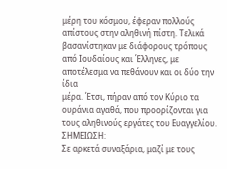μέρη του κόσμου, έφεραν πολλούς
απίστους στην αληθινή πίστη. Τελικά βασανίστηκαν με διάφορους τρόπους
από Ιουδαίους και Έλληνες, με αποτέλεσμα να πεθάνουν και οι δύο την ίδια
μέρα. Έτσι, πήραν από τον Κύριο τα ουράνια αγαθά, που προορίζονται για
τους αληθινούς εργάτες του Ευαγγελίου.
ΣΗΜΕΙΩΣΗ:
Σε αρκετά συναξάρια, μαζί με τους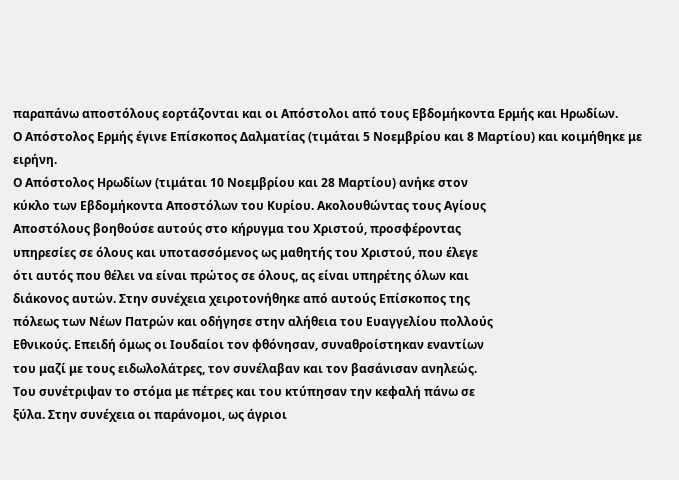παραπάνω αποστόλους εορτάζονται και οι Απόστολοι από τους Εβδομήκοντα Ερμής και Ηρωδίων.
Ο Απόστολος Ερμής έγινε Επίσκοπος Δαλματίας (τιμάται 5 Nοεμβρίου και 8 Mαρτίου) και κοιμήθηκε με ειρήνη.
Ο Απόστολος Ηρωδίων (τιμάται 10 Nοεμβρίου και 28 Mαρτίου) ανήκε στον
κύκλο των Εβδομήκοντα Αποστόλων του Κυρίου. Ακολουθώντας τους Αγίους
Αποστόλους βοηθούσε αυτούς στο κήρυγμα του Χριστού, προσφέροντας
υπηρεσίες σε όλους και υποτασσόμενος ως μαθητής του Χριστού, που έλεγε
ότι αυτός που θέλει να είναι πρώτος σε όλους, ας είναι υπηρέτης όλων και
διάκονος αυτών. Στην συνέχεια χειροτονήθηκε από αυτούς Επίσκοπος της
πόλεως των Νέων Πατρών και οδήγησε στην αλήθεια του Ευαγγελίου πολλούς
Εθνικούς. Επειδή όμως οι Ιουδαίοι τον φθόνησαν, συναθροίστηκαν εναντίων
του μαζί με τους ειδωλολάτρες, τον συνέλαβαν και τον βασάνισαν ανηλεώς.
Του συνέτριψαν το στόμα με πέτρες και του κτύπησαν την κεφαλή πάνω σε
ξύλα. Στην συνέχεια οι παράνομοι, ως άγριοι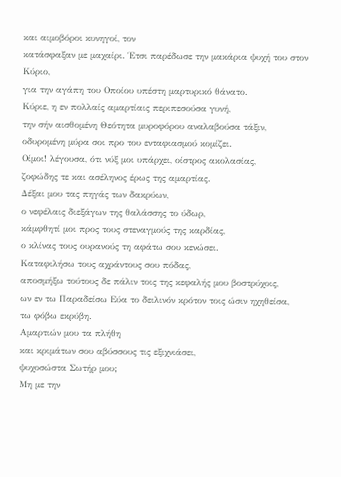και αιμοβόροι κυνηγοί, τον
κατάσφαξαν με μαχαίρι. Έτσι παρέδωσε την μακάρια ψυχή του στον Κύριο,
για την αγάπη του Οποίου υπέστη μαρτυρικό θάνατο.
Κύριε, η εν πολλαίς αμαρτίαις περιπεσούσα γυνή,
την σήν αισθομένη Θεότητα μυροφόρου αναλαβούσα τάξιν,
οδυρομένη μύρα σοι προ του ενταφιασμού κομίζει.
Οίμοι! λέγουσα, ότι νύξ μοι υπάρχει, οίστρος ακολασίας,
ζοφώδης τε και ασέληνος έρως της αμαρτίας.
Δέξαι μου τας πηγάς των δακρύων,
ο νεφέλαις διεξάγων της θαλάσσης το ύδωρ,
κάμφθητί μοι προς τους στεναγμούς της καρδίας,
ο κλίνας τους ουρανούς τη αφάτω σου κενώσει.
Καταφιλήσω τους αχράντους σου πόδας,
αποσμήξω τούτους δε πάλιν τοις της κεφαλής μου βοστρύχοις,
ων εν τω Παραδείσω Εύα το δειλινόν κρότον τοις ώσιν ηχηθείσα,
τω φόβω εκρύβη.
Αμαρτιών μου τα πλήθη
και κριμάτων σου αβύσσους τις εξιχνιάσει,
ψυχοσώστα Σωτήρ μου;
Μη με την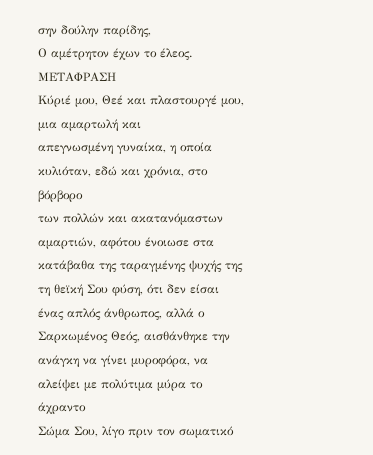σην δούλην παρίδης,
Ο αμέτρητον έχων το έλεος.
ΜΕΤΑΦΡΑΣΗ
Κύριέ μου, Θεέ και πλαστουργέ μου, μια αμαρτωλή και
απεγνωσμένη γυναίκα, η οποία κυλιόταν, εδώ και χρόνια, στο βόρβορο
των πολλών και ακατανόμαστων αμαρτιών, αφότου ένοιωσε στα
κατάβαθα της ταραγμένης ψυχής της τη θεϊκή Σου φύση, ότι δεν είσαι
ένας απλός άνθρωπος, αλλά ο Σαρκωμένος Θεός, αισθάνθηκε την
ανάγκη να γίνει μυροφόρα, να αλείψει με πολύτιμα μύρα το άχραντο
Σώμα Σου, λίγο πριν τον σωματικό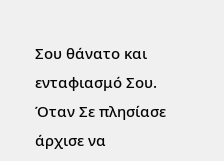Σου θάνατο και ενταφιασμό Σου.
Όταν Σε πλησίασε άρχισε να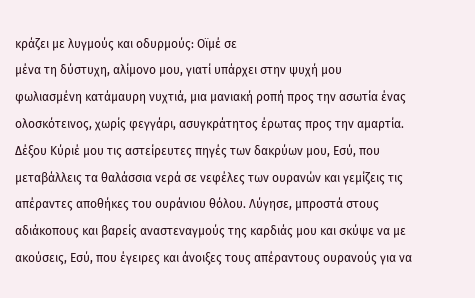κράζει με λυγμούς και οδυρμούς: Οϊμέ σε
μένα τη δύστυχη, αλίμονο μου, γιατί υπάρχει στην ψυχή μου
φωλιασμένη κατάμαυρη νυχτιά, μια μανιακή ροπή προς την ασωτία ένας
ολοσκότεινος, χωρίς φεγγάρι, ασυγκράτητος έρωτας προς την αμαρτία.
Δέξου Κύριέ μου τις αστείρευτες πηγές των δακρύων μου, Εσύ, που
μεταβάλλεις τα θαλάσσια νερά σε νεφέλες των ουρανών και γεμίζεις τις
απέραντες αποθήκες του ουράνιου θόλου. Λύγησε, μπροστά στους
αδιάκοπους και βαρείς αναστεναγμούς της καρδιάς μου και σκύψε να με
ακούσεις, Εσύ, που έγειρες και άνοιξες τους απέραντους ουρανούς για να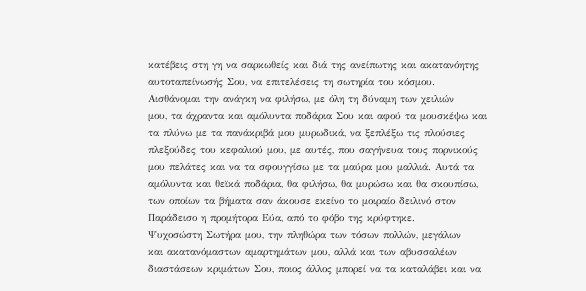κατέβεις στη γη να σαρκωθείς και διά της ανείπωτης και ακατανόητης
αυτοταπείνωσής Σου, να επιτελέσεις τη σωτηρία του κόσμου.
Αισθάνομαι την ανάγκη να φιλήσω, με όλη τη δύναμη των χειλιών
μου, τα άχραντα και αμόλυντα ποδάρια Σου και αφού τα μουσκέψω και
τα πλύνω με τα πανάκριβά μου μυρωδικά, να ξεπλέξω τις πλούσιες
πλεξούδες του κεφαλιού μου, με αυτές, που σαγήνευα τους πορνικούς
μου πελάτες και να τα σφουγγίσω με τα μαύρα μου μαλλιά. Αυτά τα
αμόλυντα και θεϊκά ποδάρια, θα φιλήσω, θα μυρώσω και θα σκουπίσω,
των οποίων τα βήματα σαν άκουσε εκείνο το μοιραίο δειλινό στον
Παράδεισο η προμήτορα Εύα, από το φόβο της κρύφτηκε.
Ψυχοσώστη Σωτήρα μου, την πληθώρα των τόσων πολλών, μεγάλων
και ακατανόμαστων αμαρτημάτων μου, αλλά και των αβυσσαλέων
διαστάσεων κριμάτων Σου, ποιος άλλος μπορεί να τα καταλάβει και να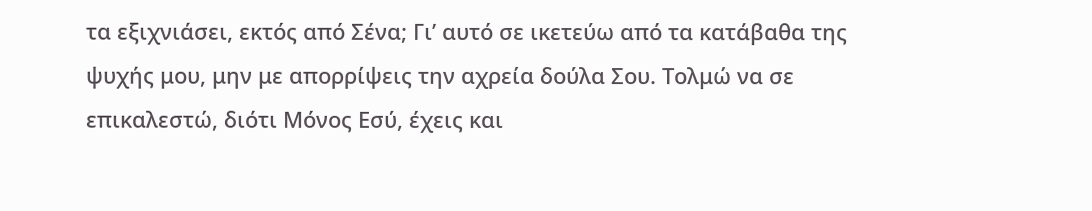τα εξιχνιάσει, εκτός από Σένα; Γι’ αυτό σε ικετεύω από τα κατάβαθα της
ψυχής μου, μην με απορρίψεις την αχρεία δούλα Σου. Τολμώ να σε
επικαλεστώ, διότι Μόνος Εσύ, έχεις και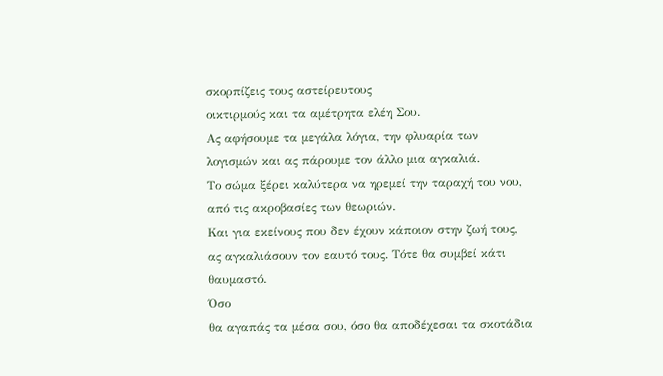σκορπίζεις τους αστείρευτους
οικτιρμούς και τα αμέτρητα ελέη Σου.
Ας αφήσουμε τα μεγάλα λόγια, την φλυαρία των λογισμών και ας πάρουμε τον άλλο μια αγκαλιά.
Το σώμα ξέρει καλύτερα να ηρεμεί την ταραχή του νου, από τις ακροβασίες των θεωριών.
Και για εκείνους που δεν έχουν κάποιον στην ζωή τους, ας αγκαλιάσουν τον εαυτό τους. Τότε θα συμβεί κάτι θαυμαστό.
Όσο
θα αγαπάς τα μέσα σου, όσο θα αποδέχεσαι τα σκοτάδια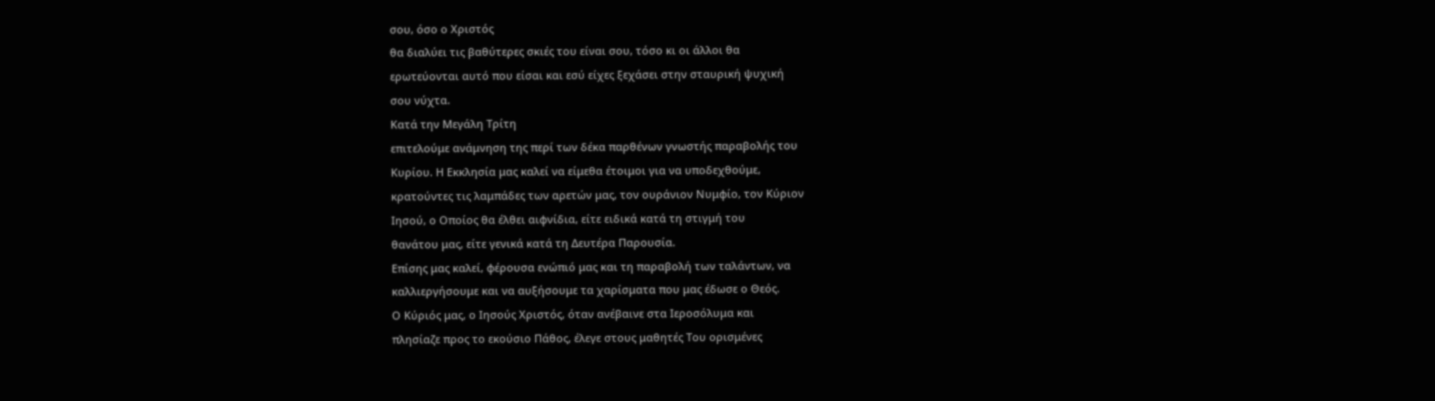σου, όσο ο Χριστός
θα διαλύει τις βαθύτερες σκιές του είναι σου, τόσο κι οι άλλοι θα
ερωτεύονται αυτό που είσαι και εσύ είχες ξεχάσει στην σταυρική ψυχική
σου νύχτα.
Κατά την Μεγάλη Τρίτη
επιτελούμε ανάμνηση της περί των δέκα παρθένων γνωστής παραβολής του
Κυρίου. Η Εκκλησία μας καλεί να είμεθα έτοιμοι για να υποδεχθούμε,
κρατούντες τις λαμπάδες των αρετών μας, τον ουράνιον Νυμφίο, τον Κύριον
Ιησού, ο Οποίος θα έλθει αιφνίδια, είτε ειδικά κατά τη στιγμή του
θανάτου μας, είτε γενικά κατά τη Δευτέρα Παρουσία.
Επίσης μας καλεί, φέρουσα ενώπιό μας και τη παραβολή των ταλάντων, να
καλλιεργήσουμε και να αυξήσουμε τα χαρίσματα που μας έδωσε ο Θεός.
Ο Κύριός μας, ο Ιησούς Χριστός, όταν ανέβαινε στα Ιεροσόλυμα και
πλησίαζε προς το εκούσιο Πάθος, έλεγε στους μαθητές Του ορισμένες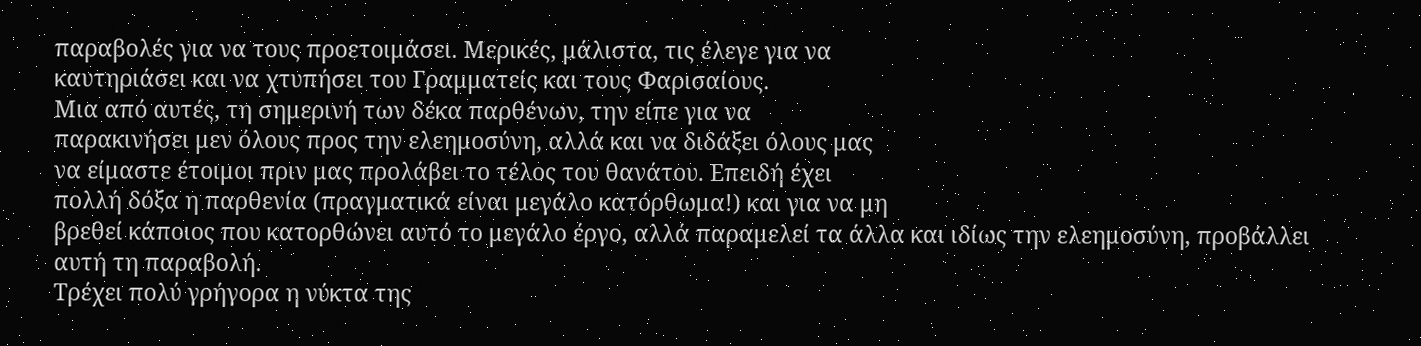παραβολές για να τους προετοιμάσει. Μερικές, μάλιστα, τις έλεγε για να
καυτηριάσει και να χτυπήσει του Γραμματείς και τους Φαρισαίους.
Μια από αυτές, τη σημερινή των δέκα παρθένων, την είπε για να
παρακινήσει μεν όλους προς την ελεημοσύνη, αλλά και να διδάξει όλους μας
να είμαστε έτοιμοι πριν μας προλάβει το τέλος του θανάτου. Επειδή έχει
πολλή δόξα η παρθενία (πραγματικά είναι μεγάλο κατόρθωμα!) και για να μη
βρεθεί κάποιος που κατορθώνει αυτό το μεγάλο έργο, αλλά παραμελεί τα άλλα και ιδίως την ελεημοσύνη, προβάλλει αυτή τη παραβολή.
Τρέχει πολύ γρήγορα η νύκτα της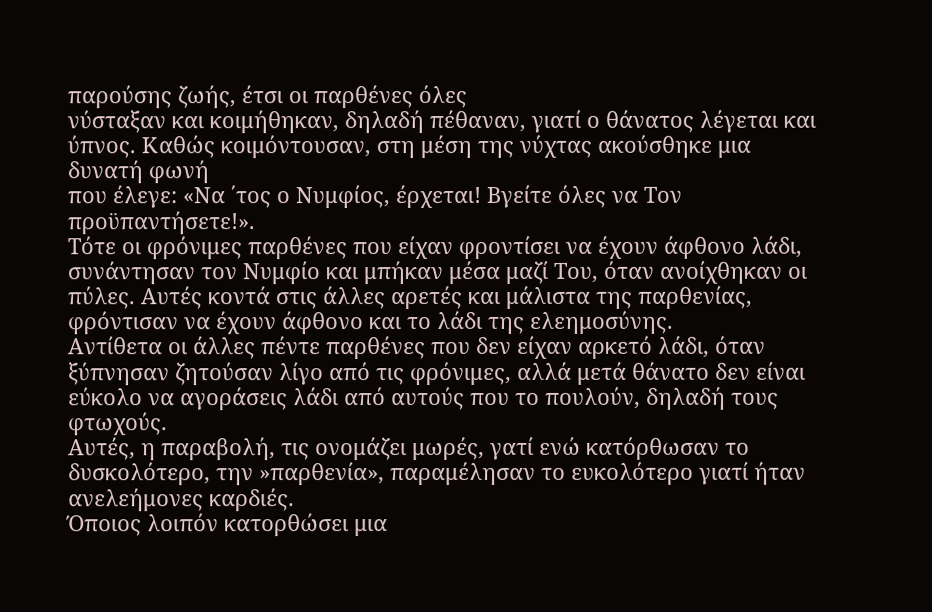παρούσης ζωής, έτσι οι παρθένες όλες
νύσταξαν και κοιμήθηκαν, δηλαδή πέθαναν, γιατί ο θάνατος λέγεται και
ύπνος. Καθώς κοιμόντουσαν, στη μέση της νύχτας ακούσθηκε μια δυνατή φωνή
που έλεγε: «Να ΄τος ο Νυμφίος, έρχεται! Βγείτε όλες να Τον
προϋπαντήσετε!».
Τότε οι φρόνιμες παρθένες που είχαν φροντίσει να έχουν άφθονο λάδι,
συνάντησαν τον Νυμφίο και μπήκαν μέσα μαζί Του, όταν ανοίχθηκαν οι
πύλες. Αυτές κοντά στις άλλες αρετές και μάλιστα της παρθενίας,
φρόντισαν να έχουν άφθονο και το λάδι της ελεημοσύνης.
Αντίθετα οι άλλες πέντε παρθένες που δεν είχαν αρκετό λάδι, όταν
ξύπνησαν ζητούσαν λίγο από τις φρόνιμες, αλλά μετά θάνατο δεν είναι
εύκολο να αγοράσεις λάδι από αυτούς που το πουλούν, δηλαδή τους φτωχούς.
Αυτές, η παραβολή, τις ονομάζει μωρές, γατί ενώ κατόρθωσαν το
δυσκολότερο, την »παρθενία», παραμέλησαν το ευκολότερο γιατί ήταν
ανελεήμονες καρδιές.
Όποιος λοιπόν κατορθώσει μια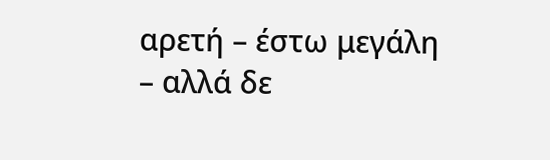αρετή – έστω μεγάλη – αλλά δε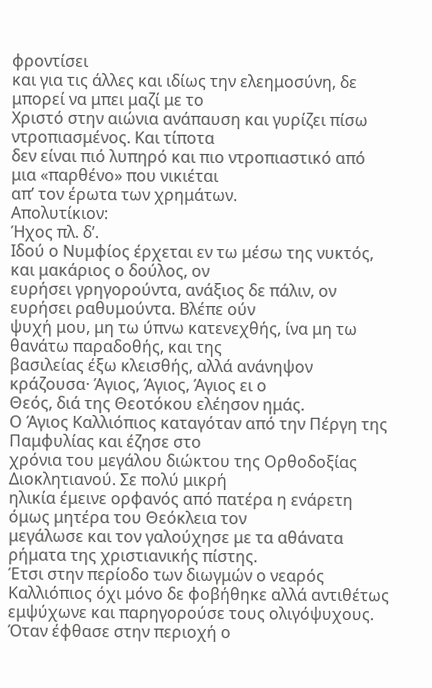φροντίσει
και για τις άλλες και ιδίως την ελεημοσύνη, δε μπορεί να μπει μαζί με το
Χριστό στην αιώνια ανάπαυση και γυρίζει πίσω ντροπιασμένος. Και τίποτα
δεν είναι πιό λυπηρό και πιο ντροπιαστικό από μια «παρθένο» που νικιέται
απ’ τον έρωτα των χρημάτων.
Απολυτίκιον:
Ήχος πλ. δ’.
Ιδού ο Νυμφίος έρχεται εν τω μέσω της νυκτός, και μακάριος ο δούλος, ον
ευρήσει γρηγορούντα, ανάξιος δε πάλιν, ον ευρήσει ραθυμούντα. Βλέπε ούν
ψυχή μου, μη τω ύπνω κατενεχθής, ίνα μη τω θανάτω παραδοθής, και της
βασιλείας έξω κλεισθής, αλλά ανάνηψον κράζουσα· Άγιος, Άγιος, Άγιος ει ο
Θεός, διά της Θεοτόκου ελέησον ημάς.
Ο Άγιος Καλλιόπιος καταγόταν από την Πέργη της Παμφυλίας και έζησε στο
χρόνια του μεγάλου διώκτου της Ορθοδοξίας Διοκλητιανού. Σε πολύ μικρή
ηλικία έμεινε ορφανός από πατέρα η ενάρετη όμως μητέρα του Θεόκλεια τον
μεγάλωσε και τον γαλούχησε με τα αθάνατα ρήματα της χριστιανικής πίστης.
Έτσι στην περίοδο των διωγμών ο νεαρός Καλλιόπιος όχι μόνο δε φοβήθηκε αλλά αντιθέτως εμψύχωνε και παρηγορούσε τους ολιγόψυχους.
Όταν έφθασε στην περιοχή ο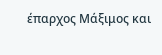έπαρχος Μάξιμος και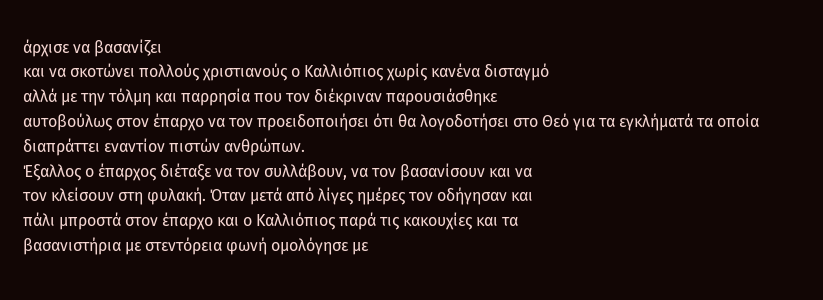άρχισε να βασανίζει
και να σκοτώνει πολλούς χριστιανούς ο Καλλιόπιος χωρίς κανένα δισταγμό
αλλά με την τόλμη και παρρησία που τον διέκριναν παρουσιάσθηκε
αυτοβούλως στον έπαρχο να τον προειδοποιήσει ότι θα λογοδοτήσει στο Θεό για τα εγκλήματά τα οποία διαπράττει εναντίον πιστών ανθρώπων.
Έξαλλος ο έπαρχος διέταξε να τον συλλάβουν, να τον βασανίσουν και να
τον κλείσουν στη φυλακή. Όταν μετά από λίγες ημέρες τον οδήγησαν και
πάλι μπροστά στον έπαρχο και ο Καλλιόπιος παρά τις κακουχίες και τα
βασανιστήρια με στεντόρεια φωνή ομολόγησε με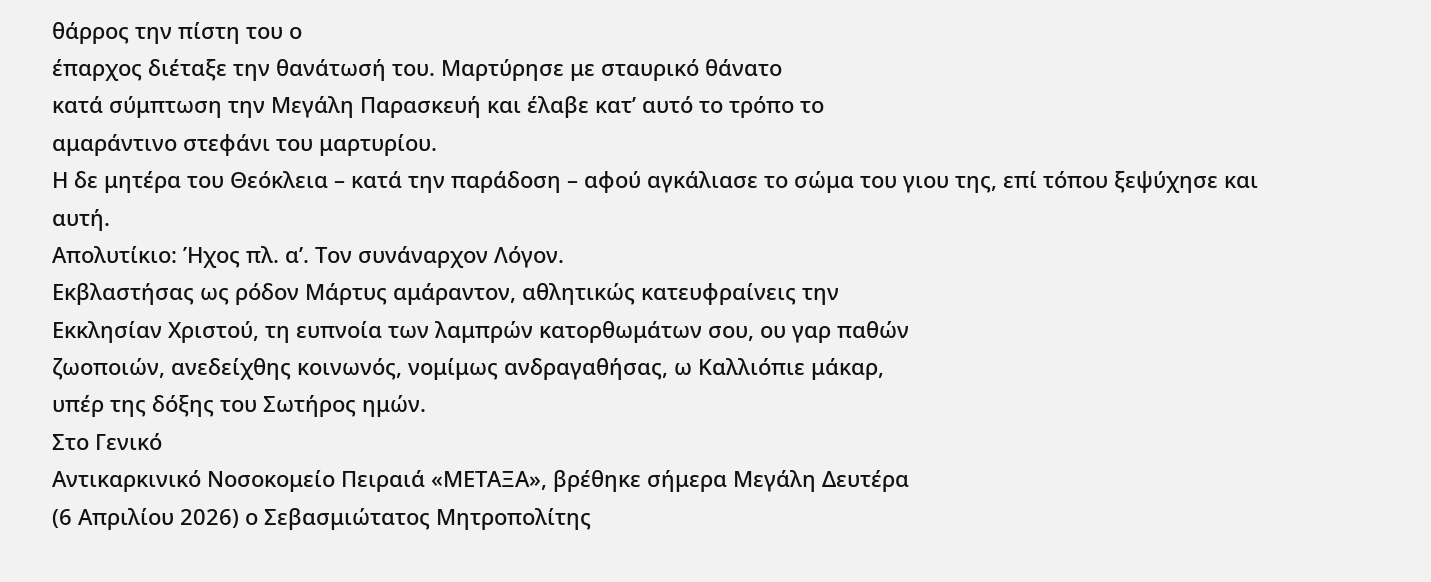θάρρος την πίστη του ο
έπαρχος διέταξε την θανάτωσή του. Μαρτύρησε με σταυρικό θάνατο
κατά σύμπτωση την Μεγάλη Παρασκευή και έλαβε κατ’ αυτό το τρόπο το
αμαράντινο στεφάνι του μαρτυρίου.
Η δε μητέρα του Θεόκλεια – κατά την παράδοση – αφού αγκάλιασε το σώμα του γιου της, επί τόπου ξεψύχησε και αυτή.
Απολυτίκιο: Ήχος πλ. α’. Τον συνάναρχον Λόγον.
Εκβλαστήσας ως ρόδον Μάρτυς αμάραντον, αθλητικώς κατευφραίνεις την
Εκκλησίαν Χριστού, τη ευπνοία των λαμπρών κατορθωμάτων σου, ου γαρ παθών
ζωοποιών, ανεδείχθης κοινωνός, νομίμως ανδραγαθήσας, ω Καλλιόπιε μάκαρ,
υπέρ της δόξης του Σωτήρος ημών.
Στο Γενικό
Αντικαρκινικό Νοσοκομείο Πειραιά «ΜΕΤΑΞΑ», βρέθηκε σήμερα Μεγάλη Δευτέρα
(6 Απριλίου 2026) ο Σεβασμιώτατος Μητροπολίτης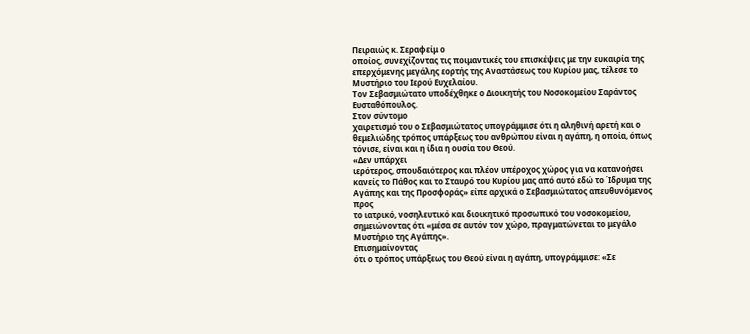Πειραιώς κ. Σεραφείμ ο
οποίος, συνεχίζοντας τις ποιμαντικές του επισκέψεις με την ευκαιρία της
επερχόμενης μεγάλης εορτής της Αναστάσεως του Κυρίου μας, τέλεσε το
Μυστήριο του Ιερού Ευχελαίου.
Τον Σεβασμιώτατο υποδέχθηκε ο Διοικητής του Νοσοκομείου Σαράντος Ευσταθόπουλος.
Στον σύντομο
χαιρετισμό του ο Σεβασμιώτατος υπογράμμισε ότι η αληθινή αρετή και ο
θεμελιώδης τρόπος υπάρξεως του ανθρώπου είναι η αγάπη, η οποία, όπως
τόνισε, είναι και η ίδια η ουσία του Θεού.
«Δεν υπάρχει
ιερότερος, σπουδαιότερος και πλέον υπέροχος χώρος για να κατανοήσει
κανείς το Πάθος και το Σταυρό του Κυρίου μας από αυτό εδώ το Ίδρυμα της
Αγάπης και της Προσφοράς» είπε αρχικά ο Σεβασμιώτατος απευθυνόμενος προς
το ιατρικό, νοσηλευτικό και διοικητικό προσωπικό του νοσοκομείου,
σημειώνοντας ότι «μέσα σε αυτόν τον χώρο, πραγματώνεται το μεγάλο
Μυστήριο της Αγάπης».
Επισημαίνοντας
ότι ο τρόπος υπάρξεως του Θεού είναι η αγάπη, υπογράμμισε: «Σε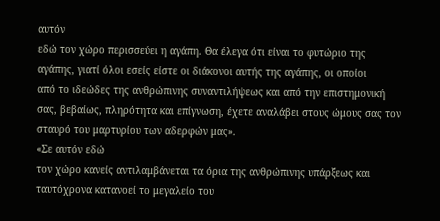αυτόν
εδώ τον χώρο περισσεύει η αγάπη. Θα έλεγα ότι είναι το φυτώριο της
αγάπης, γιατί όλοι εσείς είστε οι διάκονοι αυτής της αγάπης, οι οποίοι
από το ιδεώδες της ανθρώπινης συναντιλήψεως και από την επιστημονική
σας, βεβαίως, πληρότητα και επίγνωση, έχετε αναλάβει στους ώμους σας τον
σταυρό του μαρτυρίου των αδερφών μας».
«Σε αυτόν εδώ
τον χώρο κανείς αντιλαμβάνεται τα όρια της ανθρώπινης υπάρξεως και
ταυτόχρονα κατανοεί το μεγαλείο του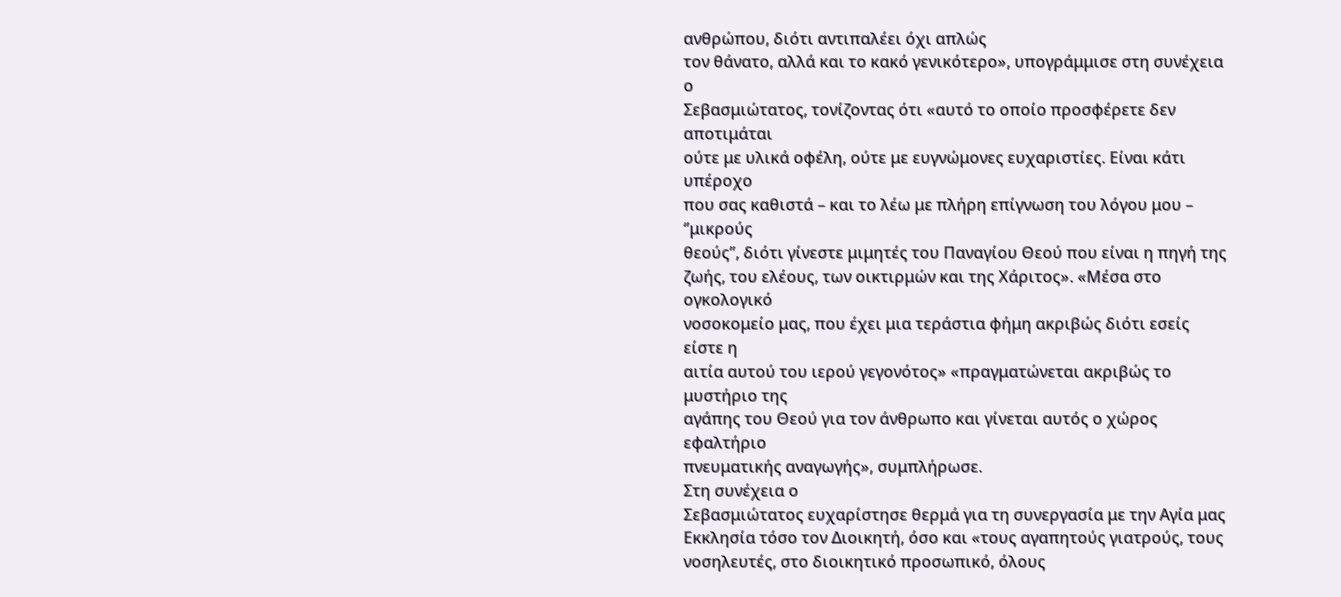ανθρώπου, διότι αντιπαλέει όχι απλώς
τον θάνατο, αλλά και το κακό γενικότερο», υπογράμμισε στη συνέχεια ο
Σεβασμιώτατος, τονίζοντας ότι «αυτό το οποίο προσφέρετε δεν αποτιμάται
ούτε με υλικά οφέλη, ούτε με ευγνώμονες ευχαριστίες. Είναι κάτι υπέροχο
που σας καθιστά – και το λέω με πλήρη επίγνωση του λόγου μου – ‘’μικρούς
θεούς’’, διότι γίνεστε μιμητές του Παναγίου Θεού που είναι η πηγή της
ζωής, του ελέους, των οικτιρμών και της Χάριτος». «Μέσα στο ογκολογικό
νοσοκομείο μας, που έχει μια τεράστια φήμη ακριβώς διότι εσείς είστε η
αιτία αυτού του ιερού γεγονότος» «πραγματώνεται ακριβώς το μυστήριο της
αγάπης του Θεού για τον άνθρωπο και γίνεται αυτός ο χώρος εφαλτήριο
πνευματικής αναγωγής», συμπλήρωσε.
Στη συνέχεια ο
Σεβασμιώτατος ευχαρίστησε θερμά για τη συνεργασία με την Αγία μας
Εκκλησία τόσο τον Διοικητή, όσο και «τους αγαπητούς γιατρούς, τους
νοσηλευτές, στο διοικητικό προσωπικό, όλους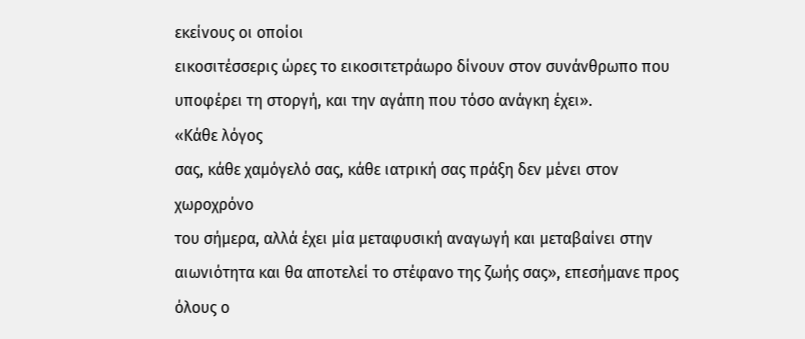εκείνους οι οποίοι
εικοσιτέσσερις ώρες το εικοσιτετράωρο δίνουν στον συνάνθρωπο που
υποφέρει τη στοργή, και την αγάπη που τόσο ανάγκη έχει».
«Κάθε λόγος
σας, κάθε χαμόγελό σας, κάθε ιατρική σας πράξη δεν μένει στον χωροχρόνο
του σήμερα, αλλά έχει μία μεταφυσική αναγωγή και μεταβαίνει στην
αιωνιότητα και θα αποτελεί το στέφανο της ζωής σας», επεσήμανε προς
όλους ο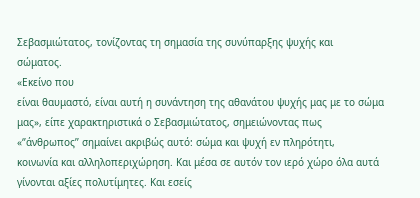Σεβασμιώτατος, τονίζοντας τη σημασία της συνύπαρξης ψυχής και
σώματος.
«Εκείνο που
είναι θαυμαστό, είναι αυτή η συνάντηση της αθανάτου ψυχής μας με το σώμα
μας», είπε χαρακτηριστικά ο Σεβασμιώτατος, σημειώνοντας πως
«‘’άνθρωπος’’ σημαίνει ακριβώς αυτό: σώμα και ψυχή εν πληρότητι,
κοινωνία και αλληλοπεριχώρηση. Και μέσα σε αυτόν τον ιερό χώρο όλα αυτά
γίνονται αξίες πολυτίμητες. Και εσείς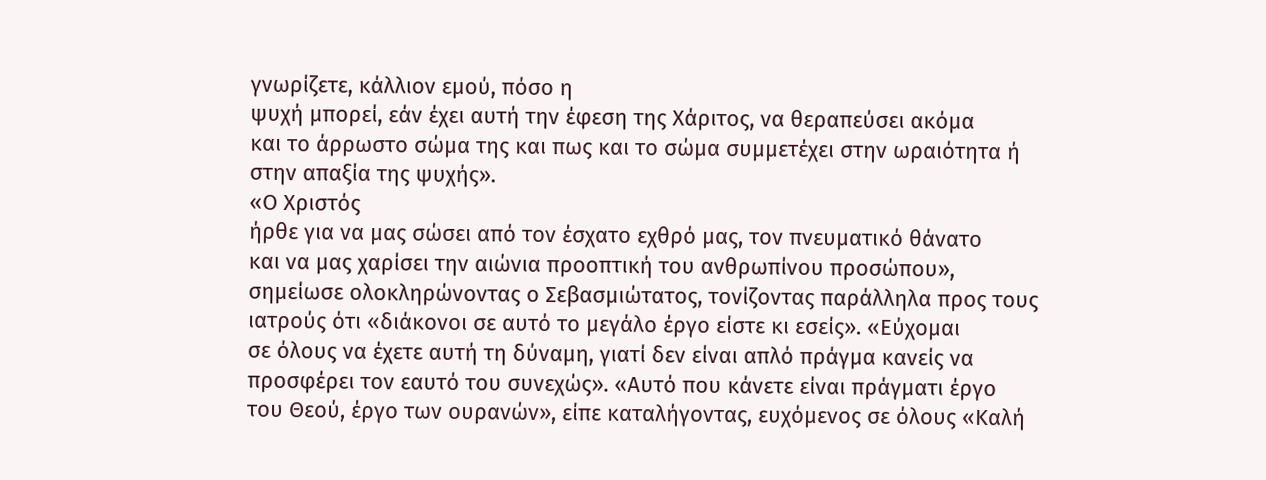γνωρίζετε, κάλλιον εμού, πόσο η
ψυχή μπορεί, εάν έχει αυτή την έφεση της Χάριτος, να θεραπεύσει ακόμα
και το άρρωστο σώμα της και πως και το σώμα συμμετέχει στην ωραιότητα ή
στην απαξία της ψυχής».
«Ο Χριστός
ήρθε για να μας σώσει από τον έσχατο εχθρό μας, τον πνευματικό θάνατο
και να μας χαρίσει την αιώνια προοπτική του ανθρωπίνου προσώπου»,
σημείωσε ολοκληρώνοντας ο Σεβασμιώτατος, τονίζοντας παράλληλα προς τους
ιατρούς ότι «διάκονοι σε αυτό το μεγάλο έργο είστε κι εσείς». «Εύχομαι
σε όλους να έχετε αυτή τη δύναμη, γιατί δεν είναι απλό πράγμα κανείς να
προσφέρει τον εαυτό του συνεχώς». «Αυτό που κάνετε είναι πράγματι έργο
του Θεού, έργο των ουρανών», είπε καταλήγοντας, ευχόμενος σε όλους «Καλή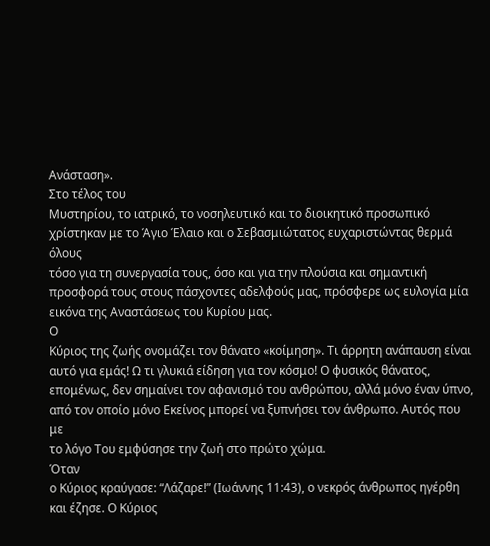Ανάσταση».
Στο τέλος του
Μυστηρίου, το ιατρικό, το νοσηλευτικό και το διοικητικό προσωπικό
χρίστηκαν με το Άγιο Έλαιο και ο Σεβασμιώτατος ευχαριστώντας θερμά όλους
τόσο για τη συνεργασία τους, όσο και για την πλούσια και σημαντική
προσφορά τους στους πάσχοντες αδελφούς μας, πρόσφερε ως ευλογία μία
εικόνα της Αναστάσεως του Κυρίου μας.
Ο
Κύριος της ζωής ονομάζει τον θάνατο «κοίμηση». Τι άρρητη ανάπαυση είναι
αυτό για εμάς! Ω τι γλυκιά είδηση για τον κόσμο! Ο φυσικός θάνατος,
επομένως, δεν σημαίνει τον αφανισμό του ανθρώπου, αλλά μόνο έναν ύπνο,
από τον οποίο μόνο Εκείνος μπορεί να ξυπνήσει τον άνθρωπο. Αυτός που με
το λόγο Του εμφύσησε την ζωή στο πρώτο χώμα.
Όταν
ο Κύριος κραύγασε: “Λάζαρε!” (Ιωάννης 11:43), ο νεκρός άνθρωπος ηγέρθη
και έζησε. Ο Κύριος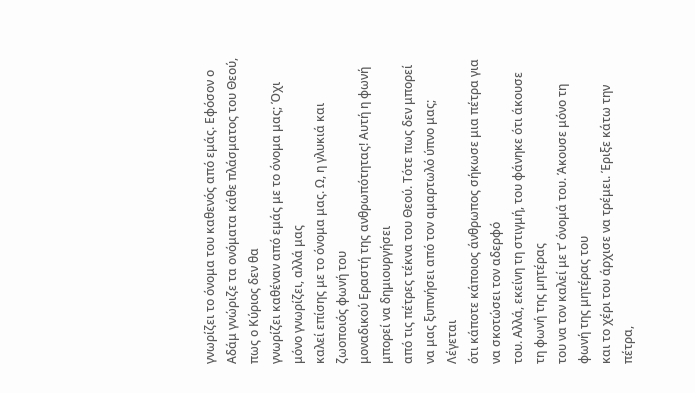γνωρίζει το όνομα του καθενός από εμάς. Εφόσον ο
Αδάμ γνώριζε τα ονόματα κάθε πλάσματος του Θεού, πως ο Κύριος δεν θα
γνωρίζει καθέναν από εμάς με το όνομα μας; Όχι μόνο γνωρίζει, αλλά μας
καλεί επίσης με το όνομα μας. Ω, η γλυκιά και ζωοποιός φωνή του
μοναδικού Εραστή της ανθρωπότητας! Αυτή η φωνή μπορεί να δημιουργήσει
από τις πέτρες τέκνα του Θεού. Τότε πως δεν μπορεί να μας ξυπνήσει από τον αμαρτωλό ύπνο μας;
Λέγεται
ότι κάποτε κάποιος άνθρωπος σήκωσε μια πέτρα για να σκοτώσει τον αδερφό
του. Αλλά, εκείνη τη στιγμή, του φάνηκε ότι άκουσε τη φωνή της μητέρας
του να τον καλεί με τ’ όνομά του. Άκουσε μόνο τη φωνή της μητέρας του
και το χέρι του άρχισε να τρέμει. Έριξε κάτω την πέτρα,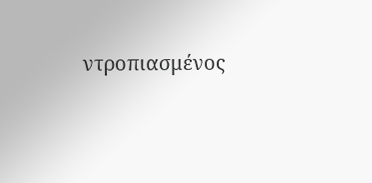ντροπιασμένος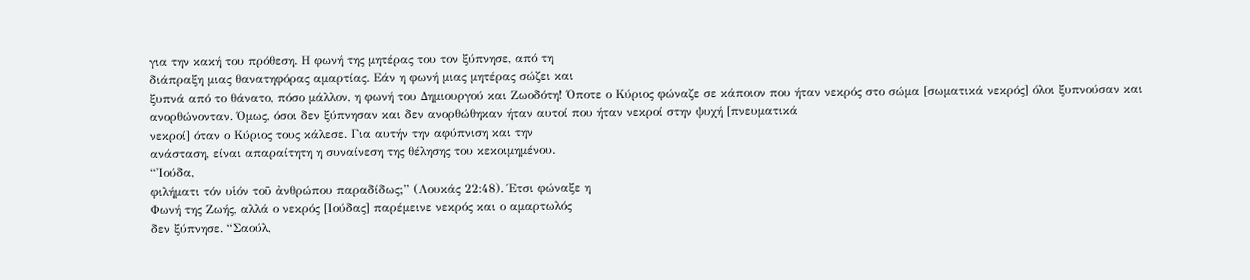για την κακή του πρόθεση. Η φωνή της μητέρας του τον ξύπνησε, από τη
διάπραξη μιας θανατηφόρας αμαρτίας. Εάν η φωνή μιας μητέρας σώζει και
ξυπνά από το θάνατο, πόσο μάλλον, η φωνή του Δημιουργού και Ζωοδότη! Όποτε ο Κύριος φώναζε σε κάποιον που ήταν νεκρός στο σώμα [σωματικά νεκρός] όλοι ξυπνούσαν και ανορθώνονταν. Όμως, όσοι δεν ξύπνησαν και δεν ανορθώθηκαν ήταν αυτοί που ήταν νεκροί στην ψυχή [πνευματικά
νεκροί] όταν ο Κύριος τους κάλεσε. Για αυτήν την αφύπνιση και την
ανάσταση, είναι απαραίτητη η συναίνεση της θέλησης του κεκοιμημένου.
“Ἰούδα,
φιλήματι τόν υἱόν τοῦ ἀνθρώπου παραδίδως;” (Λουκάς 22:48). Έτσι φώναξε η
Φωνή της Ζωής, αλλά ο νεκρός [Ιούδας] παρέμεινε νεκρός και ο αμαρτωλός
δεν ξύπνησε. “Σαούλ,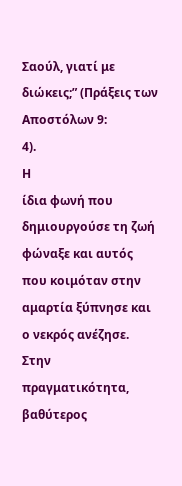Σαούλ, γιατί με διώκεις;” (Πράξεις των Αποστόλων 9:
4).
Η
ίδια φωνή που δημιουργούσε τη ζωή φώναξε και αυτός που κοιμόταν στην
αμαρτία ξύπνησε και ο νεκρός ανέζησε. Στην πραγματικότητα, βαθύτερος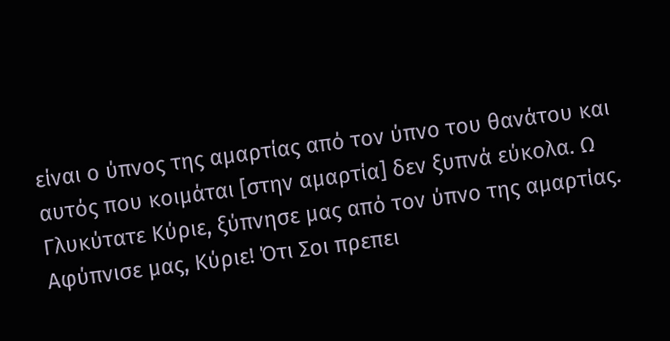είναι ο ύπνος της αμαρτίας από τον ύπνο του θανάτου και αυτός που κοιμάται [στην αμαρτία] δεν ξυπνά εύκολα. Ω Γλυκύτατε Κύριε, ξύπνησε μας από τον ύπνο της αμαρτίας. Αφύπνισε μας, Κύριε! Ότι Σοι πρεπει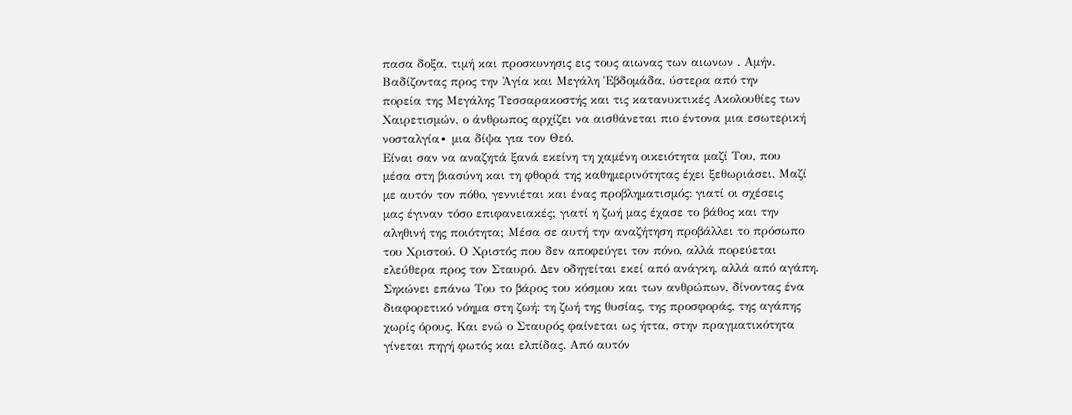πασα δοξα, τιμή και προσκυνησις εις τους αιωνας των αιωνων . Αμήν.
Βαδίζοντας προς την Ἁγία και Μεγάλη Ἑβδομάδα, ύστερα από την
πορεία της Μεγάλης Τεσσαρακοστής και τις κατανυκτικές Ακολουθίες των
Χαιρετισμών, ο άνθρωπος αρχίζει να αισθάνεται πιο έντονα μια εσωτερική
νοσταλγία∙ μια δίψα για τον Θεό.
Είναι σαν να αναζητά ξανά εκείνη τη χαμένη οικειότητα μαζί Του, που
μέσα στη βιασύνη και τη φθορά της καθημερινότητας έχει ξεθωριάσει. Μαζί
με αυτόν τον πόθο, γεννιέται και ένας προβληματισμός: γιατί οι σχέσεις
μας έγιναν τόσο επιφανειακές; γιατί η ζωή μας έχασε το βάθος και την
αληθινή της ποιότητα; Μέσα σε αυτή την αναζήτηση προβάλλει το πρόσωπο
του Χριστού. Ο Χριστός που δεν αποφεύγει τον πόνο, αλλά πορεύεται
ελεύθερα προς τον Σταυρό. Δεν οδηγείται εκεί από ανάγκη, αλλά από αγάπη.
Σηκώνει επάνω Του το βάρος του κόσμου και των ανθρώπων, δίνοντας ένα
διαφορετικό νόημα στη ζωή: τη ζωή της θυσίας, της προσφοράς, της αγάπης
χωρίς όρους. Και ενώ ο Σταυρός φαίνεται ως ήττα, στην πραγματικότητα
γίνεται πηγή φωτός και ελπίδας. Από αυτόν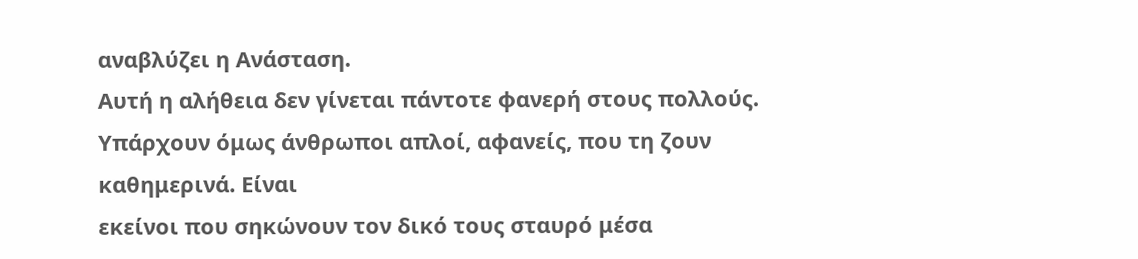αναβλύζει η Ανάσταση.
Αυτή η αλήθεια δεν γίνεται πάντοτε φανερή στους πολλούς.
Υπάρχουν όμως άνθρωποι απλοί, αφανείς, που τη ζουν καθημερινά. Είναι
εκείνοι που σηκώνουν τον δικό τους σταυρό μέσα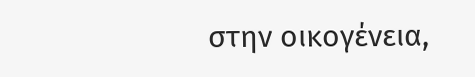στην οικογένεια,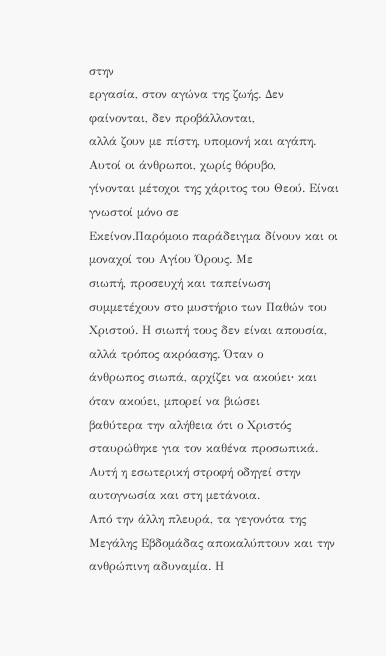στην
εργασία, στον αγώνα της ζωής. Δεν φαίνονται, δεν προβάλλονται,
αλλά ζουν με πίστη, υπομονή και αγάπη. Αυτοί οι άνθρωποι, χωρίς θόρυβο,
γίνονται μέτοχοι της χάριτος του Θεού. Είναι γνωστοί μόνο σε
Εκείνον.Παρόμοιο παράδειγμα δίνουν και οι μοναχοί του Αγίου Όρους. Με
σιωπή, προσευχή και ταπείνωση συμμετέχουν στο μυστήριο των Παθών του
Χριστού. Η σιωπή τους δεν είναι απουσία, αλλά τρόπος ακρόασης. Όταν ο
άνθρωπος σιωπά, αρχίζει να ακούει∙ και όταν ακούει, μπορεί να βιώσει
βαθύτερα την αλήθεια ότι ο Χριστός σταυρώθηκε για τον καθένα προσωπικά.
Αυτή η εσωτερική στροφή οδηγεί στην αυτογνωσία και στη μετάνοια.
Από την άλλη πλευρά, τα γεγονότα της Μεγάλης Εβδομάδας αποκαλύπτουν και την ανθρώπινη αδυναμία. Η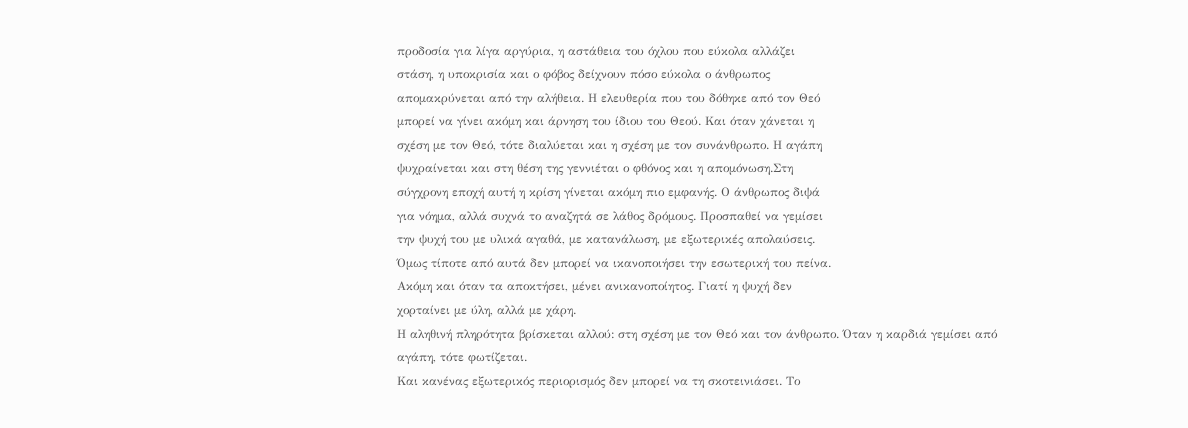προδοσία για λίγα αργύρια, η αστάθεια του όχλου που εύκολα αλλάζει
στάση, η υποκρισία και ο φόβος δείχνουν πόσο εύκολα ο άνθρωπος
απομακρύνεται από την αλήθεια. Η ελευθερία που του δόθηκε από τον Θεό
μπορεί να γίνει ακόμη και άρνηση του ίδιου του Θεού. Και όταν χάνεται η
σχέση με τον Θεό, τότε διαλύεται και η σχέση με τον συνάνθρωπο. Η αγάπη
ψυχραίνεται και στη θέση της γεννιέται ο φθόνος και η απομόνωση.Στη
σύγχρονη εποχή αυτή η κρίση γίνεται ακόμη πιο εμφανής. Ο άνθρωπος διψά
για νόημα, αλλά συχνά το αναζητά σε λάθος δρόμους. Προσπαθεί να γεμίσει
την ψυχή του με υλικά αγαθά, με κατανάλωση, με εξωτερικές απολαύσεις.
Όμως τίποτε από αυτά δεν μπορεί να ικανοποιήσει την εσωτερική του πείνα.
Ακόμη και όταν τα αποκτήσει, μένει ανικανοποίητος. Γιατί η ψυχή δεν
χορταίνει με ύλη, αλλά με χάρη.
Η αληθινή πληρότητα βρίσκεται αλλού: στη σχέση με τον Θεό και τον άνθρωπο. Όταν η καρδιά γεμίσει από αγάπη, τότε φωτίζεται.
Και κανένας εξωτερικός περιορισμός δεν μπορεί να τη σκοτεινιάσει. Το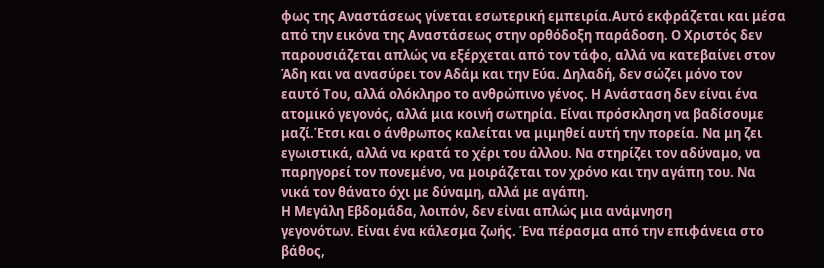φως της Αναστάσεως γίνεται εσωτερική εμπειρία.Αυτό εκφράζεται και μέσα
από την εικόνα της Αναστάσεως στην ορθόδοξη παράδοση. Ο Χριστός δεν
παρουσιάζεται απλώς να εξέρχεται από τον τάφο, αλλά να κατεβαίνει στον
Άδη και να ανασύρει τον Αδάμ και την Εύα. Δηλαδή, δεν σώζει μόνο τον
εαυτό Του, αλλά ολόκληρο το ανθρώπινο γένος. Η Ανάσταση δεν είναι ένα
ατομικό γεγονός, αλλά μια κοινή σωτηρία. Είναι πρόσκληση να βαδίσουμε
μαζί.Έτσι και ο άνθρωπος καλείται να μιμηθεί αυτή την πορεία. Να μη ζει
εγωιστικά, αλλά να κρατά το χέρι του άλλου. Να στηρίζει τον αδύναμο, να
παρηγορεί τον πονεμένο, να μοιράζεται τον χρόνο και την αγάπη του. Να
νικά τον θάνατο όχι με δύναμη, αλλά με αγάπη.
Η Μεγάλη Εβδομάδα, λοιπόν, δεν είναι απλώς μια ανάμνηση
γεγονότων. Είναι ένα κάλεσμα ζωής. Ένα πέρασμα από την επιφάνεια στο
βάθος,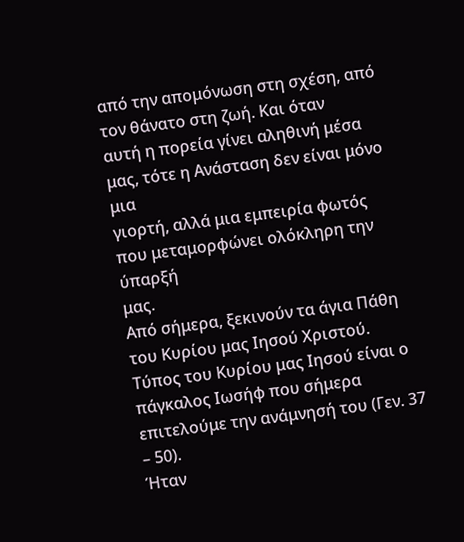από την απομόνωση στη σχέση, από τον θάνατο στη ζωή. Και όταν
αυτή η πορεία γίνει αληθινή μέσα μας, τότε η Ανάσταση δεν είναι μόνο μια
γιορτή, αλλά μια εμπειρία φωτός που μεταμορφώνει ολόκληρη την ύπαρξή
μας.
Από σήμερα, ξεκινούν τα άγια Πάθη του Κυρίου μας Ιησού Χριστού. Τύπος του Κυρίου μας Ιησού είναι ο πάγκαλος Ιωσήφ που σήμερα επιτελούμε την ανάμνησή του (Γεν. 37 – 50).
Ήταν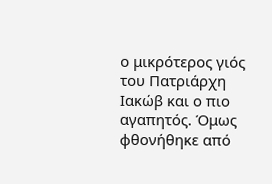ο μικρότερος γιός του Πατριάρχη Ιακώβ και ο πιο αγαπητός. Όμως
φθονήθηκε από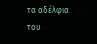τα αδέλφια του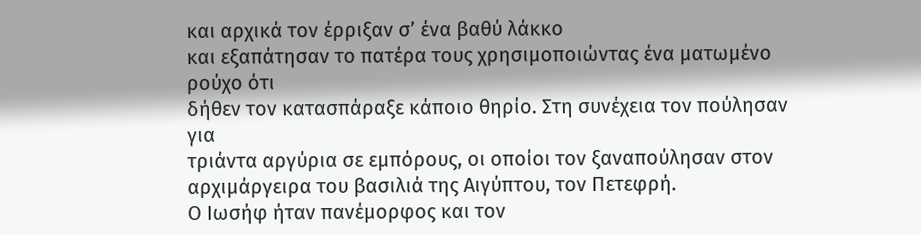και αρχικά τον έρριξαν σ’ ένα βαθύ λάκκο
και εξαπάτησαν το πατέρα τους χρησιμοποιώντας ένα ματωμένο ρούχο ότι
δήθεν τον κατασπάραξε κάποιο θηρίο. Στη συνέχεια τον πούλησαν για
τριάντα αργύρια σε εμπόρους, οι οποίοι τον ξαναπούλησαν στον αρχιμάργειρα του βασιλιά της Αιγύπτου, τον Πετεφρή.
Ο Ιωσήφ ήταν πανέμορφος και τον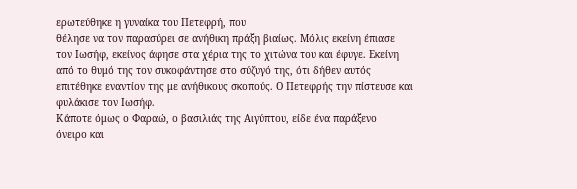ερωτεύθηκε η γυναίκα του Πετεφρή, που
θέλησε να τον παρασύρει σε ανήθικη πράξη βιαίως. Μόλις εκείνη έπιασε
τον Ιωσήφ, εκείνος άφησε στα χέρια της το χιτώνα του και έφυγε. Εκείνη
από το θυμό της τον συκοφάντησε στο σύζυγό της, ότι δήθεν αυτός
επιτέθηκε εναντίον της με ανήθικους σκοπούς. Ο Πετεφρής την πίστευσε και φυλάκισε τον Ιωσήφ.
Κάποτε όμως ο Φαραώ, ο βασιλιάς της Αιγύπτου, είδε ένα παράξενο
όνειρο και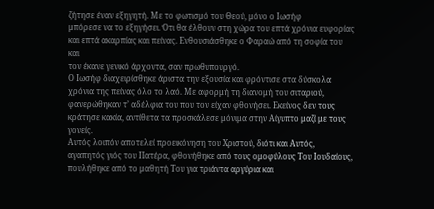ζήτησε έναν εξηγητή. Με το φωτισμό του Θεού, μόνο ο Ιωσήφ
μπόρεσε να το εξηγήσει. Ότι θα έλθουν στη χώρα του επτά χρόνια ευφορίας
και επτά ακαρπίας και πείνας. Ενθουσιάσθηκε ο Φαραώ από τη σοφία του και
τον έκανε γενικό άρχοντα, σαν πρωθυπουργό.
Ο Ιωσήφ διαχειρίσθηκε άριστα την εξουσία και φρόντισε στα δύσκολα
χρόνια της πείνας όλο το λαό. Με αφορμή τη διανομή του σιταριού,
φανερώθηκαν τ’ αδέλφια του που τον είχαν φθονήσει. Εκείνος δεν τους κράτησε κακία, αντίθετα τα προσκάλεσε μόνιμα στην Αίγυπτο μαζί με τους γονείς.
Αυτός λοιπόν αποτελεί προεικόνηση του Χριστού, διότι και Αυτός,
αγαπητός γιός του Πατέρα, φθονήθηκε από τους ομοφύλους Του Ιουδαίους,
πουλήθηκε από το μαθητή Του για τριάντα αργύρια και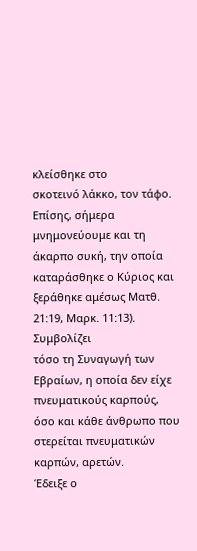κλείσθηκε στο
σκοτεινό λάκκο, τον τάφο.
Επίσης, σήμερα μνημονεύουμε και τη άκαρπο συκή, την οποία καταράσθηκε ο Κύριος και ξεράθηκε αμέσως Ματθ. 21:19, Μαρκ. 11:13). Συμβολίζει
τόσο τη Συναγωγή των Εβραίων, η οποία δεν είχε πνευματικούς καρπούς,
όσο και κάθε άνθρωπο που στερείται πνευματικών καρπών, αρετών.
Έδειξε ο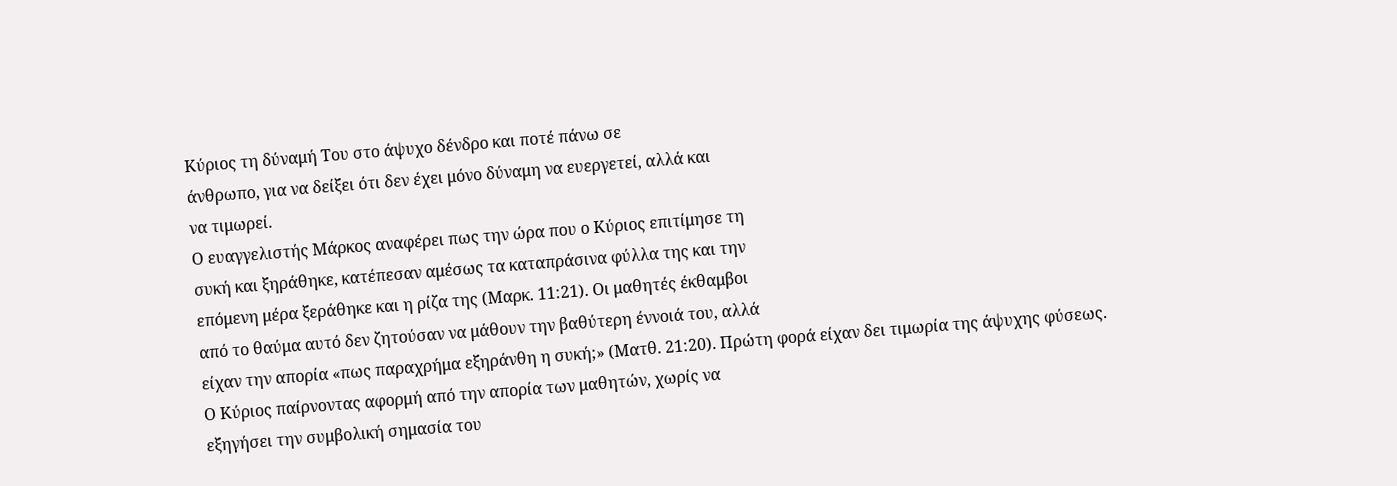Κύριος τη δύναμή Του στο άψυχο δένδρο και ποτέ πάνω σε
άνθρωπο, για να δείξει ότι δεν έχει μόνο δύναμη να ευεργετεί, αλλά και
να τιμωρεί.
Ο ευαγγελιστής Μάρκος αναφέρει πως την ώρα που ο Κύριος επιτίμησε τη
συκή και ξηράθηκε, κατέπεσαν αμέσως τα καταπράσινα φύλλα της και την
επόμενη μέρα ξεράθηκε και η ρίζα της (Μαρκ. 11:21). Οι μαθητές έκθαμβοι
από το θαύμα αυτό δεν ζητούσαν να μάθουν την βαθύτερη έννοιά του, αλλά
είχαν την απορία «πως παραχρήμα εξηράνθη η συκή;» (Ματθ. 21:20). Πρώτη φορά είχαν δει τιμωρία της άψυχης φύσεως.
Ο Κύριος παίρνοντας αφορμή από την απορία των μαθητών, χωρίς να
εξηγήσει την συμβολική σημασία του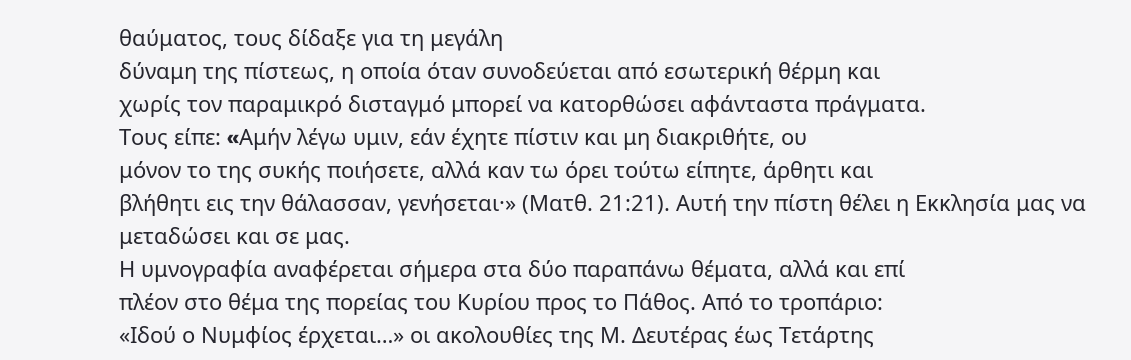θαύματος, τους δίδαξε για τη μεγάλη
δύναμη της πίστεως, η οποία όταν συνοδεύεται από εσωτερική θέρμη και
χωρίς τον παραμικρό δισταγμό μπορεί να κατορθώσει αφάνταστα πράγματα.
Τους είπε: «Aμήν λέγω υμιν, εάν έχητε πίστιν και μη διακριθήτε, ου
μόνον το της συκής ποιήσετε, αλλά καν τω όρει τούτω είπητε, άρθητι και
βλήθητι εις την θάλασσαν, γενήσεται·» (Ματθ. 21:21). Αυτή την πίστη θέλει η Εκκλησία μας να μεταδώσει και σε μας.
Η υμνογραφία αναφέρεται σήμερα στα δύο παραπάνω θέματα, αλλά και επί
πλέον στο θέμα της πορείας του Κυρίου προς το Πάθος. Από το τροπάριο:
«Ιδού ο Νυμφίος έρχεται…» οι ακολουθίες της Μ. Δευτέρας έως Τετάρτης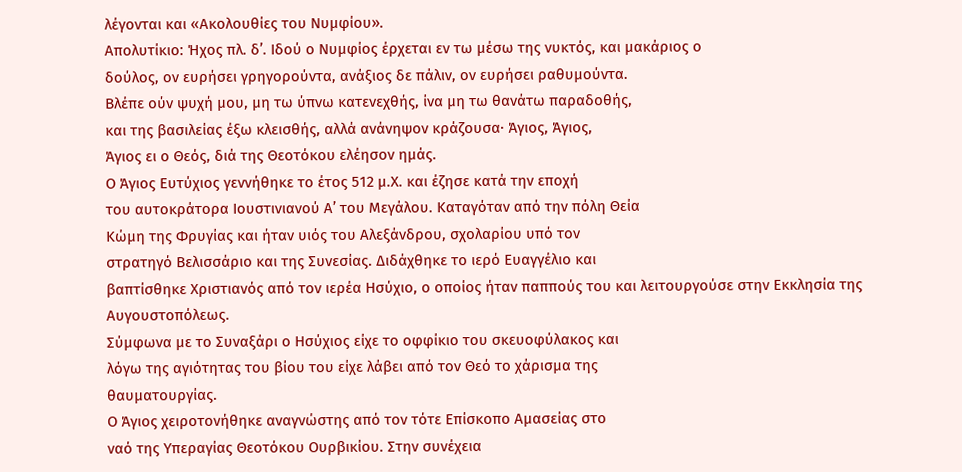λέγονται και «Ακολουθίες του Νυμφίου».
Απολυτίκιο: Ήχος πλ. δ’. Ιδού ο Νυμφίος έρχεται εν τω μέσω της νυκτός, και μακάριος ο
δούλος, ον ευρήσει γρηγορούντα, ανάξιος δε πάλιν, ον ευρήσει ραθυμούντα.
Βλέπε ούν ψυχή μου, μη τω ύπνω κατενεχθής, ίνα μη τω θανάτω παραδοθής,
και της βασιλείας έξω κλεισθής, αλλά ανάνηψον κράζουσα· Άγιος, Άγιος,
Άγιος ει ο Θεός, διά της Θεοτόκου ελέησον ημάς.
Ο Άγιος Ευτύχιος γεννήθηκε το έτος 512 μ.Χ. και έζησε κατά την εποχή
του αυτοκράτορα Ιουστινιανού Α’ του Μεγάλου. Καταγόταν από την πόλη Θεία
Κώμη της Φρυγίας και ήταν υιός του Αλεξάνδρου, σχολαρίου υπό τον
στρατηγό Βελισσάριο και της Συνεσίας. Διδάχθηκε το ιερό Ευαγγέλιο και
βαπτίσθηκε Χριστιανός από τον ιερέα Ησύχιο, ο οποίος ήταν παππούς του και λειτουργούσε στην Εκκλησία της Αυγουστοπόλεως.
Σύμφωνα με το Συναξάρι ο Ησύχιος είχε το οφφίκιο του σκευοφύλακος και
λόγω της αγιότητας του βίου του είχε λάβει από τον Θεό το χάρισμα της
θαυματουργίας.
Ο Άγιος χειροτονήθηκε αναγνώστης από τον τότε Επίσκοπο Αμασείας στο
ναό της Υπεραγίας Θεοτόκου Ουρβικίου. Στην συνέχεια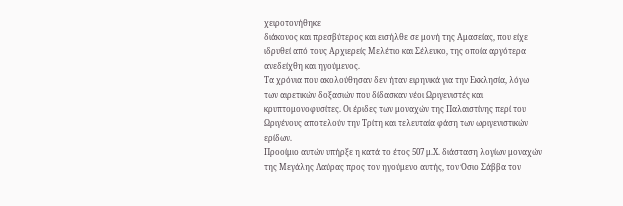χειροτονήθηκε
διάκονος και πρεσβύτερος και εισήλθε σε μονή της Αμασείας, που είχε ιδρυθεί από τους Αρχιερείς Μελέτιο και Σέλευκο, της οποία αργότερα ανεδείχθη και ηγούμενος.
Τα χρόνια που ακολούθησαν δεν ήταν ειρηνικά για την Εκκλησία, λόγω
των αιρετικών δοξασιών που δίδασκαν νέοι Ωριγενιστές και
κρυπτομονοφυσίτες. Οι έριδες των μοναχών της Παλαιστίνης περί του
Ωριγένους αποτελούν την Τρίτη και τελευταία φάση των ωριγενιστικών
ερίδων.
Προοίμιο αυτών υπήρξε η κατά το έτος 507 μ.Χ. διάσταση λογίων μοναχών
της Μεγάλης Λαύρας προς τον ηγούμενο αυτής, τον Όσιο Σάββα τον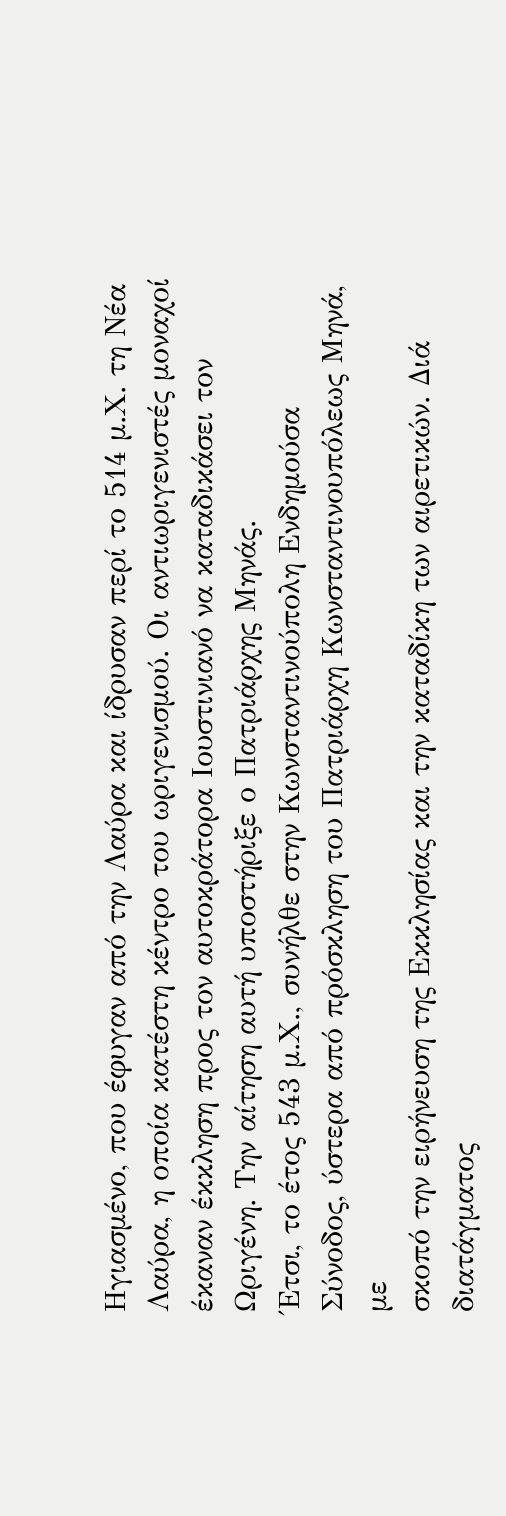Ηγιασμένο, που έφυγαν από την Λαύρα και ίδρυσαν περί το 514 μ.Χ. τη Νέα
Λαύρα, η οποία κατέστη κέντρο του ωριγενισμού. Οι αντιωριγενιστές μοναχοί έκαναν έκκληση προς τον αυτοκράτορα Ιουστινιανό να καταδικάσει τον Ωριγένη. Την αίτηση αυτή υποστήριξε ο Πατριάρχης Μηνάς.
Έτσι, το έτος 543 μ.Χ., συνήλθε στην Κωνσταντινούπολη Ενδημούσα
Σύνοδος, ύστερα από πρόσκληση του Πατριάρχη Κωνσταντινουπόλεως Μηνά, με
σκοπό την ειρήνευση της Εκκλησίας και την καταδίκη των αιρετικών. Διά
διατάγματος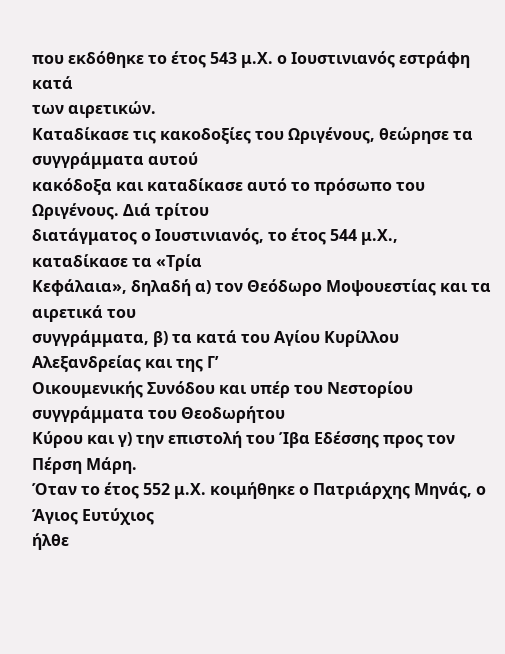που εκδόθηκε το έτος 543 μ.Χ. ο Ιουστινιανός εστράφη κατά
των αιρετικών.
Καταδίκασε τις κακοδοξίες του Ωριγένους, θεώρησε τα συγγράμματα αυτού
κακόδοξα και καταδίκασε αυτό το πρόσωπο του Ωριγένους. Διά τρίτου
διατάγματος ο Ιουστινιανός, το έτος 544 μ.Χ., καταδίκασε τα «Τρία
Κεφάλαια», δηλαδή α) τον Θεόδωρο Μοψουεστίας και τα αιρετικά του
συγγράμματα, β) τα κατά του Αγίου Κυρίλλου Αλεξανδρείας και της Γ’
Οικουμενικής Συνόδου και υπέρ του Νεστορίου συγγράμματα του Θεοδωρήτου
Κύρου και γ) την επιστολή του Ίβα Εδέσσης προς τον Πέρση Μάρη.
Όταν το έτος 552 μ.Χ. κοιμήθηκε ο Πατριάρχης Μηνάς, ο Άγιος Ευτύχιος
ήλθε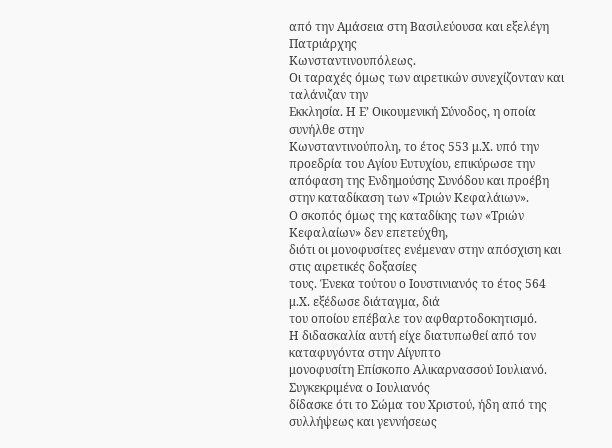από την Αμάσεια στη Βασιλεύουσα και εξελέγη Πατριάρχης
Κωνσταντινουπόλεως.
Οι ταραχές όμως των αιρετικών συνεχίζονταν και ταλάνιζαν την
Εκκλησία. Η Ε’ Οικουμενική Σύνοδος, η οποία συνήλθε στην
Κωνσταντινούπολη, το έτος 553 μ.Χ. υπό την προεδρία του Αγίου Ευτυχίου, επικύρωσε την απόφαση της Ενδημούσης Συνόδου και προέβη στην καταδίκαση των «Τριών Κεφαλάιων».
Ο σκοπός όμως της καταδίκης των «Τριών Κεφαλαίων» δεν επετεύχθη,
διότι οι μονοφυσίτες ενέμεναν στην απόσχιση και στις αιρετικές δοξασίες
τους. Ένεκα τούτου ο Ιουστινιανός το έτος 564 μ.Χ. εξέδωσε διάταγμα, διά
του οποίου επέβαλε τον αφθαρτοδοκητισμό.
Η διδασκαλία αυτή είχε διατυπωθεί από τον καταφυγόντα στην Αίγυπτο
μονοφυσίτη Επίσκοπο Αλικαρνασσού Ιουλιανό. Συγκεκριμένα ο Ιουλιανός
δίδασκε ότι το Σώμα του Χριστού, ήδη από της συλλήψεως και γεννήσεως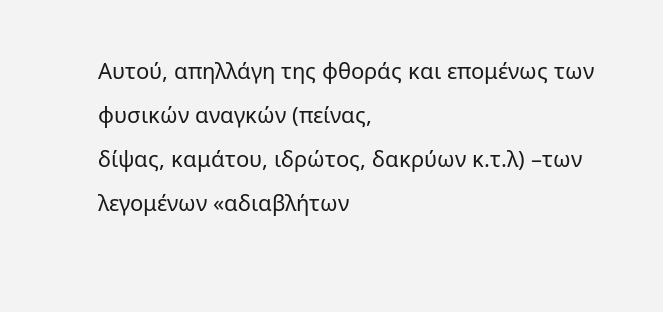Αυτού, απηλλάγη της φθοράς και επομένως των φυσικών αναγκών (πείνας,
δίψας, καμάτου, ιδρώτος, δακρύων κ.τ.λ) –των λεγομένων «αδιαβλήτων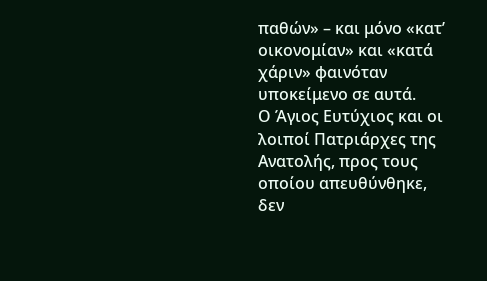παθών» – και μόνο «κατ’ οικονομίαν» και «κατά χάριν» φαινόταν υποκείμενο σε αυτά.
Ο Άγιος Ευτύχιος και οι λοιποί Πατριάρχες της Ανατολής, προς τους
οποίου απευθύνθηκε, δεν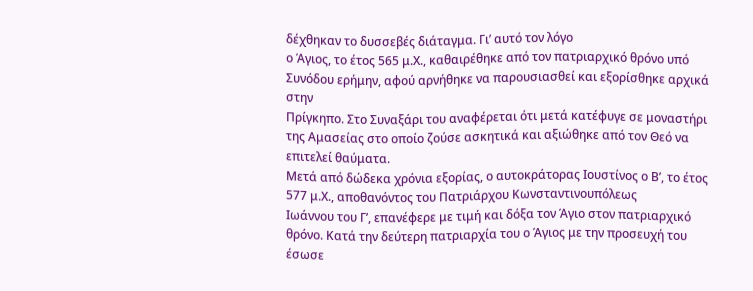δέχθηκαν το δυσσεβές διάταγμα. Γι’ αυτό τον λόγο
ο Άγιος, το έτος 565 μ.Χ., καθαιρέθηκε από τον πατριαρχικό θρόνο υπό
Συνόδου ερήμην, αφού αρνήθηκε να παρουσιασθεί και εξορίσθηκε αρχικά στην
Πρίγκηπο. Στο Συναξάρι του αναφέρεται ότι μετά κατέφυγε σε μοναστήρι
της Αμασείας στο οποίο ζούσε ασκητικά και αξιώθηκε από τον Θεό να
επιτελεί θαύματα.
Μετά από δώδεκα χρόνια εξορίας, ο αυτοκράτορας Ιουστίνος ο Β’, το έτος 577 μ.Χ., αποθανόντος του Πατριάρχου Κωνσταντινουπόλεως
Ιωάννου του Γ’, επανέφερε με τιμή και δόξα τον Άγιο στον πατριαρχικό
θρόνο. Κατά την δεύτερη πατριαρχία του ο Άγιος με την προσευχή του έσωσε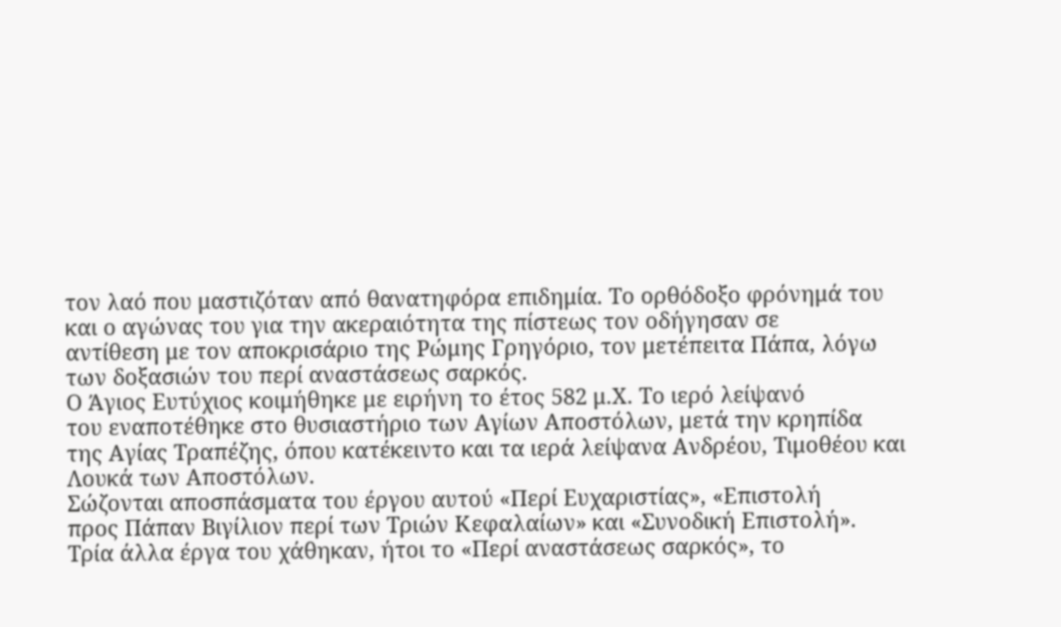τον λαό που μαστιζόταν από θανατηφόρα επιδημία. Το ορθόδοξο φρόνημά του
και ο αγώνας του για την ακεραιότητα της πίστεως τον οδήγησαν σε
αντίθεση με τον αποκρισάριο της Ρώμης Γρηγόριο, τον μετέπειτα Πάπα, λόγω
των δοξασιών του περί αναστάσεως σαρκός.
Ο Άγιος Ευτύχιος κοιμήθηκε με ειρήνη το έτος 582 μ.Χ. Το ιερό λείψανό
του εναποτέθηκε στο θυσιαστήριο των Αγίων Αποστόλων, μετά την κρηπίδα
της Αγίας Τραπέζης, όπου κατέκειντο και τα ιερά λείψανα Ανδρέου, Τιμοθέου και Λουκά των Αποστόλων.
Σώζονται αποσπάσματα του έργου αυτού «Περί Ευχαριστίας», «Επιστολή
προς Πάπαν Βιγίλιον περί των Τριών Κεφαλαίων» και «Συνοδική Επιστολή».
Τρία άλλα έργα του χάθηκαν, ήτοι το «Περί αναστάσεως σαρκός», το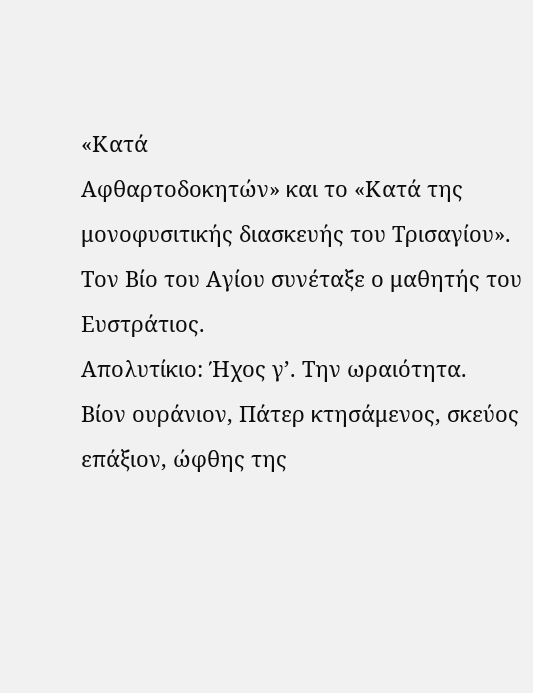«Κατά
Αφθαρτοδοκητών» και το «Κατά της μονοφυσιτικής διασκευής του Τρισαγίου».
Τον Βίο του Αγίου συνέταξε ο μαθητής του Ευστράτιος.
Απολυτίκιο: Ήχος γ’. Την ωραιότητα.
Βίον ουράνιον, Πάτερ κτησάμενος, σκεύος επάξιον, ώφθης της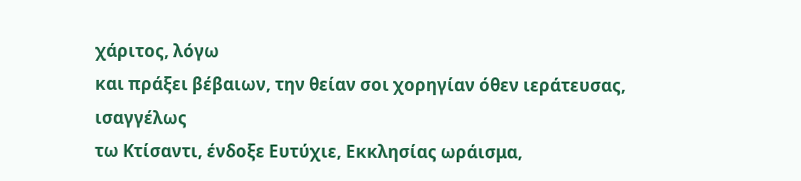χάριτος, λόγω
και πράξει βέβαιων, την θείαν σοι χορηγίαν όθεν ιεράτευσας, ισαγγέλως
τω Κτίσαντι, ένδοξε Ευτύχιε, Εκκλησίας ωράισμα,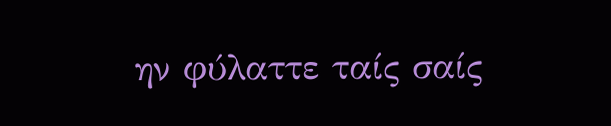ην φύλαττε ταίς σαίς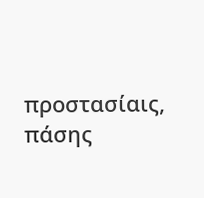προστασίαις, πάσης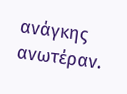ανάγκης ανωτέραν.